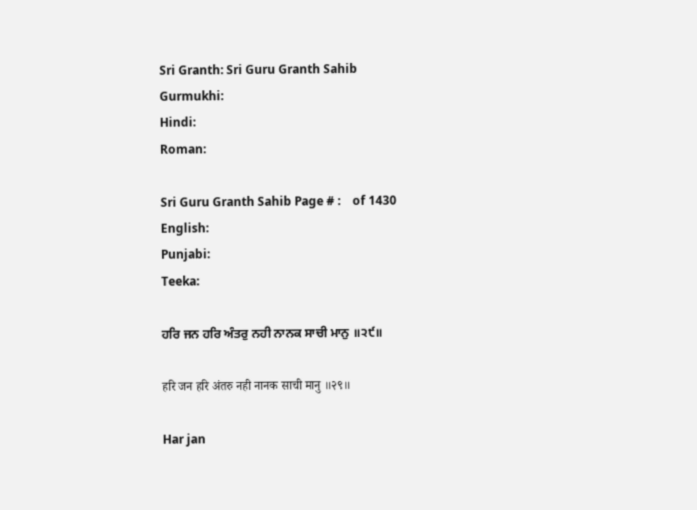Sri Granth: Sri Guru Granth Sahib
Gurmukhi:
Hindi:
Roman:

Sri Guru Granth Sahib Page # :    of 1430
English:
Punjabi:
Teeka:

ਹਰਿ ਜਨ ਹਰਿ ਅੰਤਰੁ ਨਹੀ ਨਾਨਕ ਸਾਚੀ ਮਾਨੁ ॥੨੯॥

हरि जन हरि अंतरु नही नानक साची मानु ॥२९॥

Har jan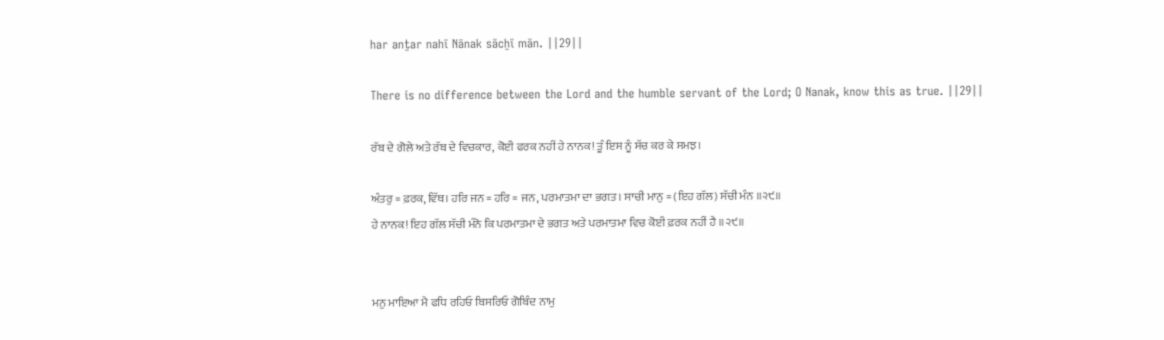har anṯar nahī Nānak sācẖī mān. ||29||

There is no difference between the Lord and the humble servant of the Lord; O Nanak, know this as true. ||29||

ਰੱਬ ਦੇ ਗੋਲੇ ਅਤੇ ਰੱਬ ਦੇ ਵਿਚਕਾਰ, ਕੋਈ ਫਰਕ ਨਹੀਂ ਹੇ ਨਾਨਕ! ਤੂੰ ਇਸ ਨੂੰ ਸੱਚ ਕਰ ਕੇ ਸਮਝ।

ਅੰਤਰੁ = ਫ਼ਰਕ, ਵਿੱਥ। ਹਰਿ ਜਨ = ਹਰਿ = ਜਨ, ਪਰਮਾਤਮਾ ਦਾ ਭਗਤ। ਸਾਚੀ ਮਾਨੁ = (ਇਹ ਗੱਲ) ਸੱਚੀ ਮੰਨ ॥੨੯॥
ਹੇ ਨਾਨਕ! ਇਹ ਗੱਲ ਸੱਚੀ ਮੰਨੋ ਕਿ ਪਰਮਾਤਮਾ ਦੇ ਭਗਤ ਅਤੇ ਪਰਮਾਤਮਾ ਵਿਚ ਕੋਈ ਫ਼ਰਕ ਨਹੀਂ ਹੈ ॥੨੯॥


ਮਨੁ ਮਾਇਆ ਮੈ ਫਧਿ ਰਹਿਓ ਬਿਸਰਿਓ ਗੋਬਿੰਦ ਨਾਮੁ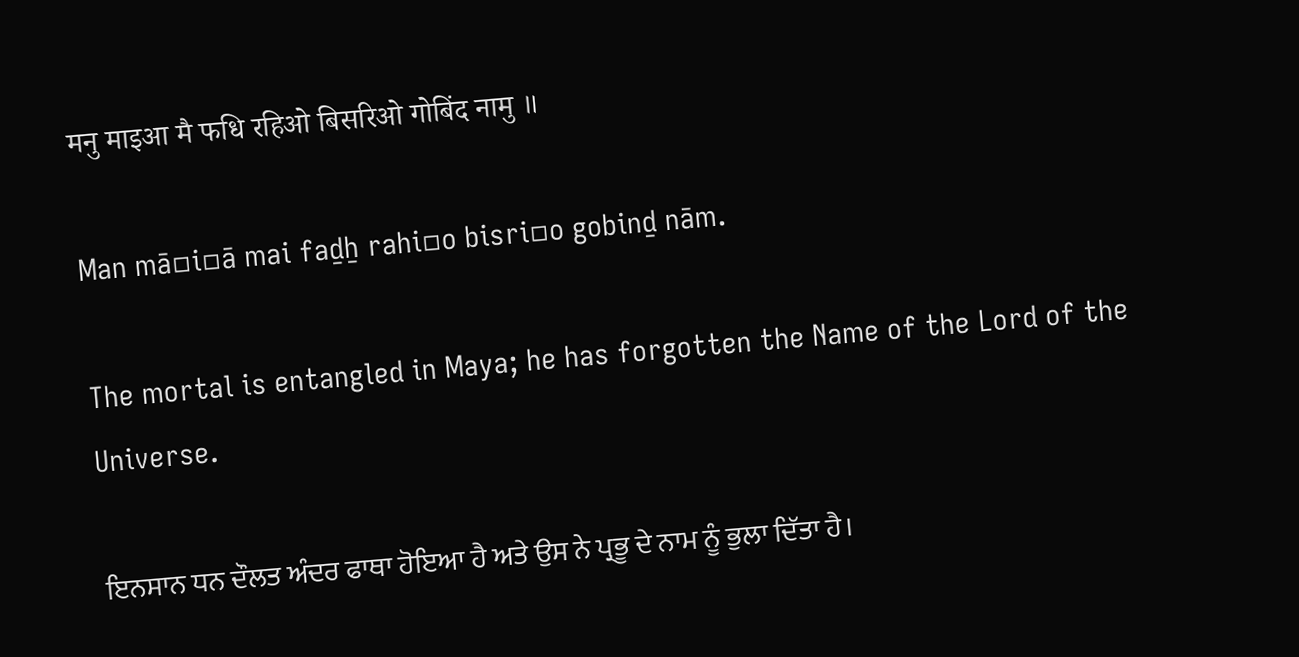मनु माइआ मै फधि रहिओ बिसरिओ गोबिंद नामु ॥

Man mā▫i▫ā mai faḏẖ rahi▫o bisri▫o gobinḏ nām.

The mortal is entangled in Maya; he has forgotten the Name of the Lord of the Universe.

ਇਨਸਾਨ ਧਨ ਦੌਲਤ ਅੰਦਰ ਫਾਥਾ ਹੋਇਆ ਹੈ ਅਤੇ ਉਸ ਨੇ ਪ੍ਰਭੂ ਦੇ ਨਾਮ ਨੂੰ ਭੁਲਾ ਦਿੱਤਾ ਹੈ।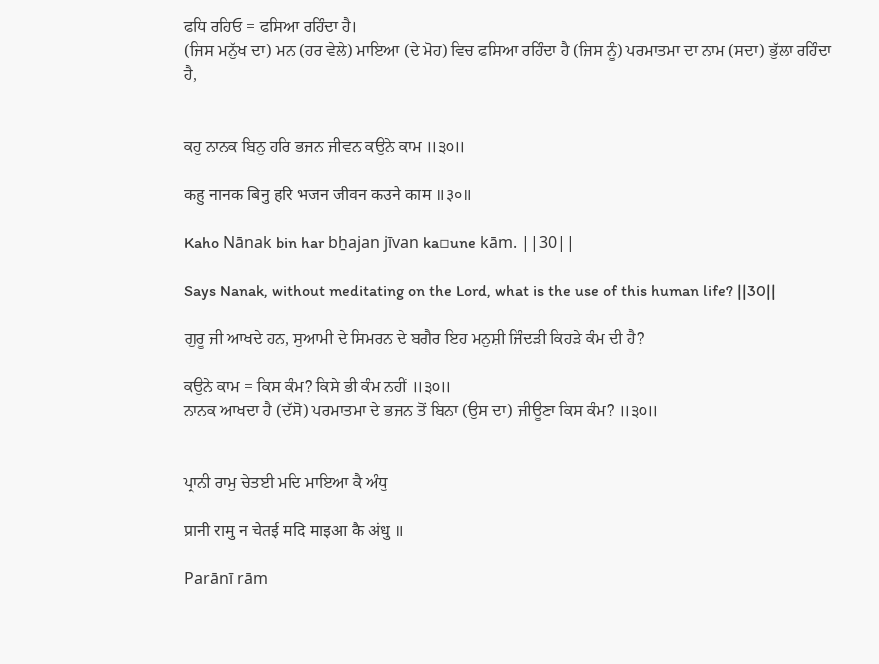ਫਧਿ ਰਹਿਓ = ਫਸਿਆ ਰਹਿੰਦਾ ਹੈ।
(ਜਿਸ ਮਨੁੱਖ ਦਾ) ਮਨ (ਹਰ ਵੇਲੇ) ਮਾਇਆ (ਦੇ ਮੋਹ) ਵਿਚ ਫਸਿਆ ਰਹਿੰਦਾ ਹੈ (ਜਿਸ ਨੂੰ) ਪਰਮਾਤਮਾ ਦਾ ਨਾਮ (ਸਦਾ) ਭੁੱਲਾ ਰਹਿੰਦਾ ਹੈ,


ਕਹੁ ਨਾਨਕ ਬਿਨੁ ਹਰਿ ਭਜਨ ਜੀਵਨ ਕਉਨੇ ਕਾਮ ॥੩੦॥

कहु नानक बिनु हरि भजन जीवन कउने काम ॥३०॥

Kaho Nānak bin har bẖajan jīvan ka▫une kām. ||30||

Says Nanak, without meditating on the Lord, what is the use of this human life? ||30||

ਗੁਰੂ ਜੀ ਆਖਦੇ ਹਨ, ਸੁਆਮੀ ਦੇ ਸਿਮਰਨ ਦੇ ਬਗੈਰ ਇਹ ਮਨੁਸ਼ੀ ਜਿੰਦੜੀ ਕਿਹੜੇ ਕੰਮ ਦੀ ਹੈ?

ਕਉਨੇ ਕਾਮ = ਕਿਸ ਕੰਮ? ਕਿਸੇ ਭੀ ਕੰਮ ਨਹੀਂ ॥੩੦॥
ਨਾਨਕ ਆਖਦਾ ਹੈ (ਦੱਸੋ) ਪਰਮਾਤਮਾ ਦੇ ਭਜਨ ਤੋਂ ਬਿਨਾ (ਉਸ ਦਾ) ਜੀਊਣਾ ਕਿਸ ਕੰਮ? ॥੩੦॥


ਪ੍ਰਾਨੀ ਰਾਮੁ ਚੇਤਈ ਮਦਿ ਮਾਇਆ ਕੈ ਅੰਧੁ

प्रानी रामु न चेतई मदि माइआ कै अंधु ॥

Parānī rām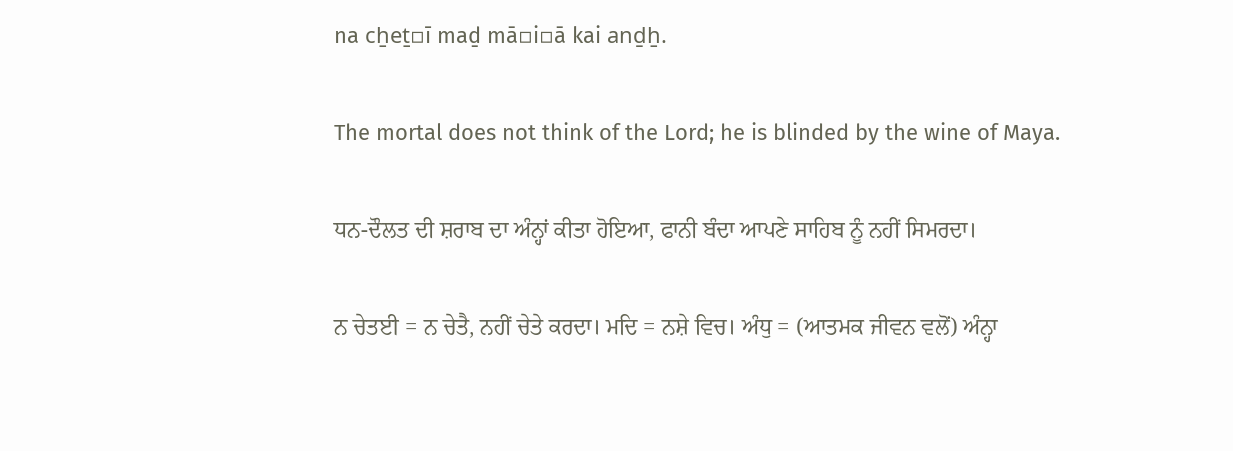na cẖeṯ▫ī maḏ mā▫i▫ā kai anḏẖ.

The mortal does not think of the Lord; he is blinded by the wine of Maya.

ਧਨ-ਦੌਲਤ ਦੀ ਸ਼ਰਾਬ ਦਾ ਅੰਨ੍ਹਾਂ ਕੀਤਾ ਹੋਇਆ, ਫਾਨੀ ਬੰਦਾ ਆਪਣੇ ਸਾਹਿਬ ਨੂੰ ਨਹੀਂ ਸਿਮਰਦਾ।

ਨ ਚੇਤਈ = ਨ ਚੇਤੈ, ਨਹੀਂ ਚੇਤੇ ਕਰਦਾ। ਮਦਿ = ਨਸ਼ੇ ਵਿਚ। ਅੰਧੁ = (ਆਤਮਕ ਜੀਵਨ ਵਲੋਂ) ਅੰਨ੍ਹਾ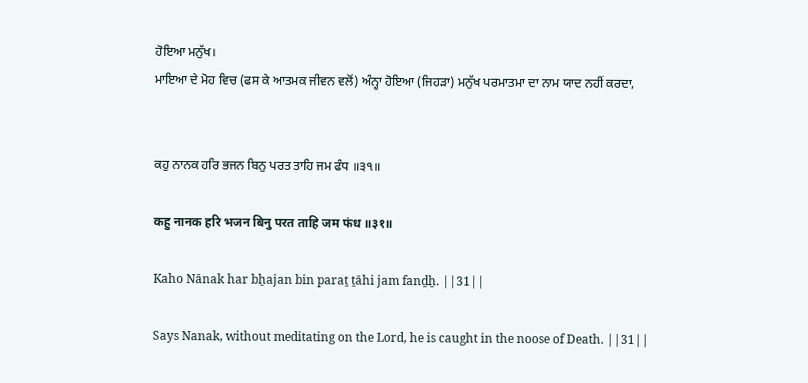ਹੋਇਆ ਮਨੁੱਖ।
ਮਾਇਆ ਦੇ ਮੋਹ ਵਿਚ (ਫਸ ਕੇ ਆਤਮਕ ਜੀਵਨ ਵਲੋਂ) ਅੰਨ੍ਹਾ ਹੋਇਆ (ਜਿਹੜਾ) ਮਨੁੱਖ ਪਰਮਾਤਮਾ ਦਾ ਨਾਮ ਯਾਦ ਨਹੀਂ ਕਰਦਾ,


ਕਹੁ ਨਾਨਕ ਹਰਿ ਭਜਨ ਬਿਨੁ ਪਰਤ ਤਾਹਿ ਜਮ ਫੰਧ ॥੩੧॥

कहु नानक हरि भजन बिनु परत ताहि जम फंध ॥३१॥

Kaho Nānak har bẖajan bin paraṯ ṯāhi jam fanḏẖ. ||31||

Says Nanak, without meditating on the Lord, he is caught in the noose of Death. ||31||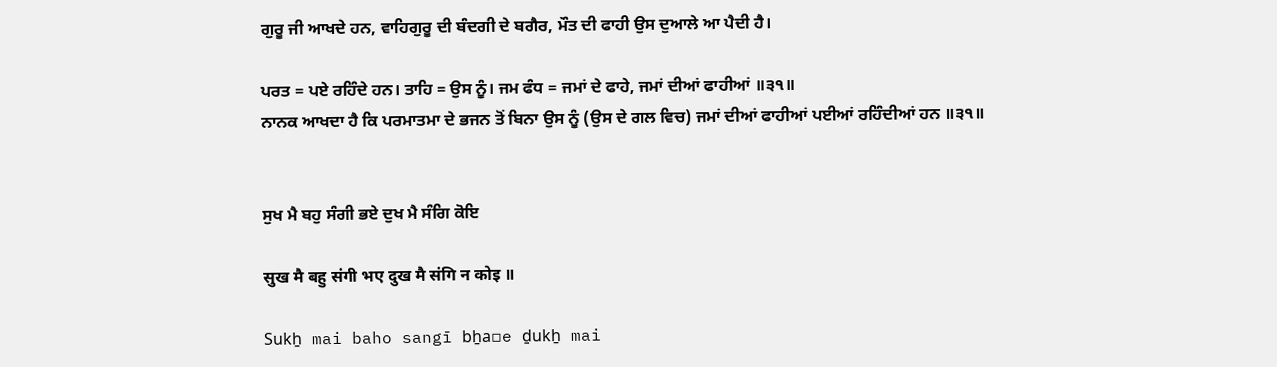ਗੁਰੂ ਜੀ ਆਖਦੇ ਹਨ, ਵਾਹਿਗੁਰੂ ਦੀ ਬੰਦਗੀ ਦੇ ਬਗੈਰ, ਮੌਤ ਦੀ ਫਾਹੀ ਉਸ ਦੁਆਲੇ ਆ ਪੈਦੀ ਹੈ।

ਪਰਤ = ਪਏ ਰਹਿੰਦੇ ਹਨ। ਤਾਹਿ = ਉਸ ਨੂੰ। ਜਮ ਫੰਧ = ਜਮਾਂ ਦੇ ਫਾਹੇ, ਜਮਾਂ ਦੀਆਂ ਫਾਹੀਆਂ ॥੩੧॥
ਨਾਨਕ ਆਖਦਾ ਹੈ ਕਿ ਪਰਮਾਤਮਾ ਦੇ ਭਜਨ ਤੋਂ ਬਿਨਾ ਉਸ ਨੂੰ (ਉਸ ਦੇ ਗਲ ਵਿਚ) ਜਮਾਂ ਦੀਆਂ ਫਾਹੀਆਂ ਪਈਆਂ ਰਹਿੰਦੀਆਂ ਹਨ ॥੩੧॥


ਸੁਖ ਮੈ ਬਹੁ ਸੰਗੀ ਭਏ ਦੁਖ ਮੈ ਸੰਗਿ ਕੋਇ

सुख मै बहु संगी भए दुख मै संगि न कोइ ॥

Sukẖ mai baho sangī bẖa▫e ḏukẖ mai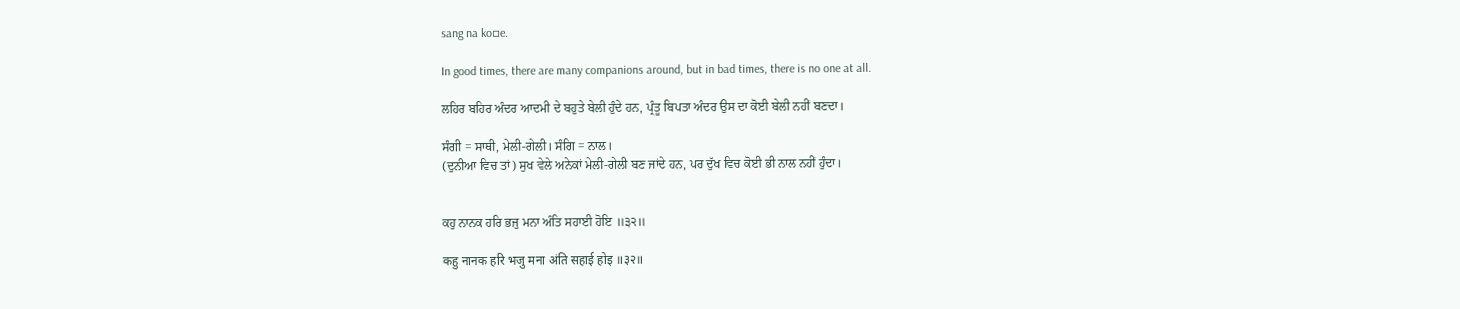sang na ko▫e.

In good times, there are many companions around, but in bad times, there is no one at all.

ਲਹਿਰ ਬਹਿਰ ਅੰਦਰ ਆਦਮੀ ਦੇ ਬਹੁਤੇ ਬੇਲੀ ਹੁੰਦੇ ਹਨ, ਪ੍ਰੰਤੂ ਬਿਪਤਾ ਅੰਦਰ ਉਸ ਦਾ ਕੋਈ ਬੇਲੀ ਨਹੀਂ ਬਣਦਾ।

ਸੰਗੀ = ਸਾਥੀ, ਮੇਲੀ-ਗੇਲੀ। ਸੰਗਿ = ਨਾਲ।
(ਦੁਨੀਆ ਵਿਚ ਤਾਂ) ਸੁਖ ਵੇਲੇ ਅਨੇਕਾਂ ਮੇਲੀ-ਗੇਲੀ ਬਣ ਜਾਂਦੇ ਹਨ, ਪਰ ਦੁੱਖ ਵਿਚ ਕੋਈ ਭੀ ਨਾਲ ਨਹੀਂ ਹੁੰਦਾ।


ਕਹੁ ਨਾਨਕ ਹਰਿ ਭਜੁ ਮਨਾ ਅੰਤਿ ਸਹਾਈ ਹੋਇ ॥੩੨॥

कहु नानक हरि भजु मना अंति सहाई होइ ॥३२॥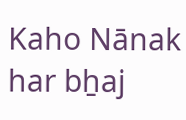Kaho Nānak har bẖaj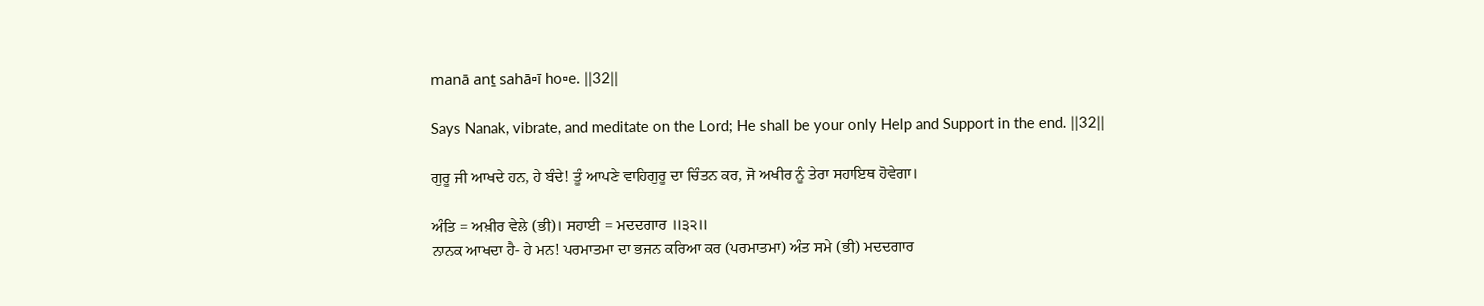manā anṯ sahā▫ī ho▫e. ||32||

Says Nanak, vibrate, and meditate on the Lord; He shall be your only Help and Support in the end. ||32||

ਗੁਰੂ ਜੀ ਆਖਦੇ ਹਨ, ਹੇ ਬੰਦੇ! ਤੂੰ ਆਪਣੇ ਵਾਹਿਗੁਰੂ ਦਾ ਚਿੰਤਨ ਕਰ, ਜੋ ਅਖੀਰ ਨੂੰ ਤੇਰਾ ਸਹਾਇਥ ਹੋਵੇਗਾ।

ਅੰਤਿ = ਅਖ਼ੀਰ ਵੇਲੇ (ਭੀ)। ਸਹਾਈ = ਮਦਦਗਾਰ ॥੩੨॥
ਨਾਨਕ ਆਖਦਾ ਹੈ- ਹੇ ਮਨ! ਪਰਮਾਤਮਾ ਦਾ ਭਜਨ ਕਰਿਆ ਕਰ (ਪਰਮਾਤਮਾ) ਅੰਤ ਸਮੇ (ਭੀ) ਮਦਦਗਾਰ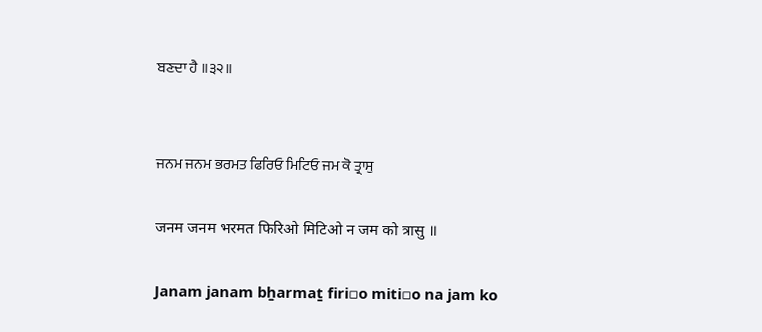ਬਣਦਾ ਹੈ ॥੩੨॥


ਜਨਮ ਜਨਮ ਭਰਮਤ ਫਿਰਿਓ ਮਿਟਿਓ ਜਮ ਕੋ ਤ੍ਰਾਸੁ

जनम जनम भरमत फिरिओ मिटिओ न जम को त्रासु ॥

Janam janam bẖarmaṯ firi▫o miti▫o na jam ko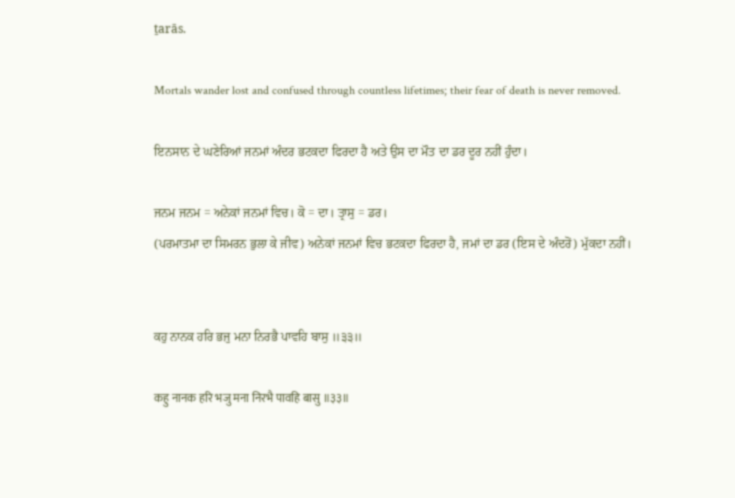ṯarās.

Mortals wander lost and confused through countless lifetimes; their fear of death is never removed.

ਇਨਸਾਨ ਦੇ ਘਣੇਰਿਆਂ ਜਨਮਾਂ ਅੰਦਰ ਭਟਕਦਾ ਫਿਰਦਾ ਹੈ ਅਤੇ ਉਸ ਦਾ ਮੌਤ ਦਾ ਡਰ ਦੂਰ ਨਹੀਂ ਹੁੰਦਾ।

ਜਨਮ ਜਨਮ = ਅਨੇਕਾਂ ਜਨਮਾਂ ਵਿਚ। ਕੋ = ਦਾ। ਤ੍ਰਾਸੁ = ਡਰ।
(ਪਰਮਾਤਮਾ ਦਾ ਸਿਮਰਨ ਭੁਲਾ ਕੇ ਜੀਵ) ਅਨੇਕਾਂ ਜਨਮਾਂ ਵਿਚ ਭਟਕਦਾ ਫਿਰਦਾ ਹੈ, ਜਮਾਂ ਦਾ ਡਰ (ਇਸ ਦੇ ਅੰਦਰੋਂ) ਮੁੱਕਦਾ ਨਹੀਂ।


ਕਹੁ ਨਾਨਕ ਹਰਿ ਭਜੁ ਮਨਾ ਨਿਰਭੈ ਪਾਵਹਿ ਬਾਸੁ ॥੩੩॥

कहु नानक हरि भजु मना निरभै पावहि बासु ॥३३॥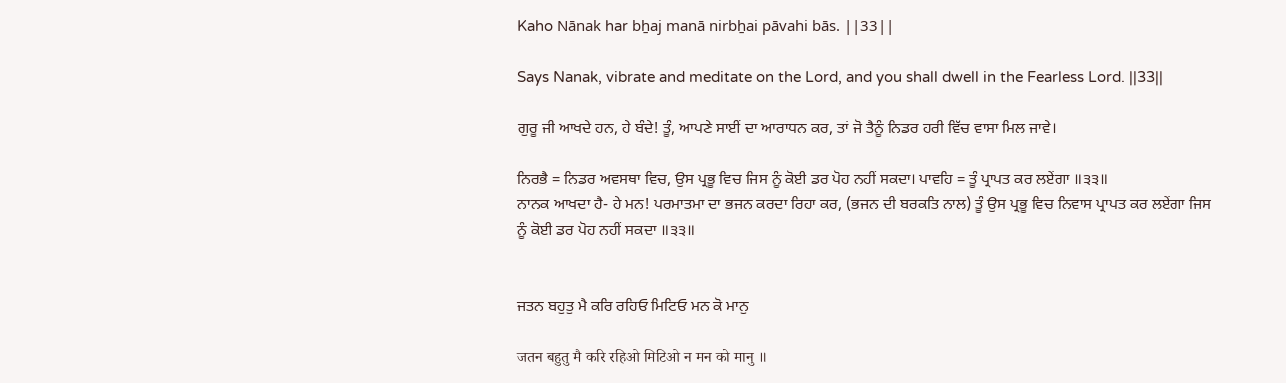Kaho Nānak har bẖaj manā nirbẖai pāvahi bās. ||33||

Says Nanak, vibrate and meditate on the Lord, and you shall dwell in the Fearless Lord. ||33||

ਗੁਰੂ ਜੀ ਆਖਦੇ ਹਨ, ਹੇ ਬੰਦੇ! ਤੂੰ, ਆਪਣੇ ਸਾਈਂ ਦਾ ਆਰਾਧਨ ਕਰ, ਤਾਂ ਜੋ ਤੈਨੂੰ ਨਿਡਰ ਹਰੀ ਵਿੱਚ ਵਾਸਾ ਮਿਲ ਜਾਵੇ।

ਨਿਰਭੈ = ਨਿਡਰ ਅਵਸਥਾ ਵਿਚ, ਉਸ ਪ੍ਰਭੂ ਵਿਚ ਜਿਸ ਨੂੰ ਕੋਈ ਡਰ ਪੋਹ ਨਹੀਂ ਸਕਦਾ। ਪਾਵਹਿ = ਤੂੰ ਪ੍ਰਾਪਤ ਕਰ ਲਏਂਗਾ ॥੩੩॥
ਨਾਨਕ ਆਖਦਾ ਹੈ- ਹੇ ਮਨ! ਪਰਮਾਤਮਾ ਦਾ ਭਜਨ ਕਰਦਾ ਰਿਹਾ ਕਰ, (ਭਜਨ ਦੀ ਬਰਕਤਿ ਨਾਲ) ਤੂੰ ਉਸ ਪ੍ਰਭੂ ਵਿਚ ਨਿਵਾਸ ਪ੍ਰਾਪਤ ਕਰ ਲਏਂਗਾ ਜਿਸ ਨੂੰ ਕੋਈ ਡਰ ਪੋਹ ਨਹੀਂ ਸਕਦਾ ॥੩੩॥


ਜਤਨ ਬਹੁਤੁ ਮੈ ਕਰਿ ਰਹਿਓ ਮਿਟਿਓ ਮਨ ਕੋ ਮਾਨੁ

जतन बहुतु मै करि रहिओ मिटिओ न मन को मानु ॥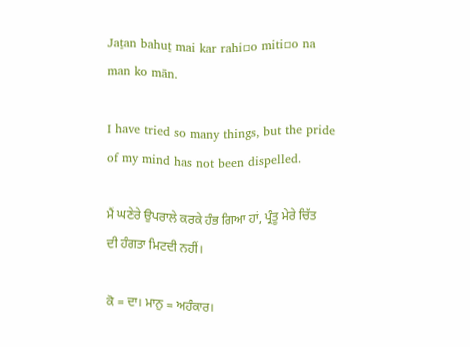Jaṯan bahuṯ mai kar rahi▫o miti▫o na man ko mān.

I have tried so many things, but the pride of my mind has not been dispelled.

ਮੈਂ ਘਣੇਰੇ ਉਪਰਾਲੇ ਕਰਕੇ ਹੰਭ ਗਿਆ ਹਾਂ, ਪ੍ਰੰਤੂ ਮੇਰੇ ਚਿੱਤ ਦੀ ਹੰਗਤਾ ਮਿਟਦੀ ਨਹੀਂ।

ਕੋ = ਦਾ। ਮਾਨੁ = ਅਹੰਕਾਰ।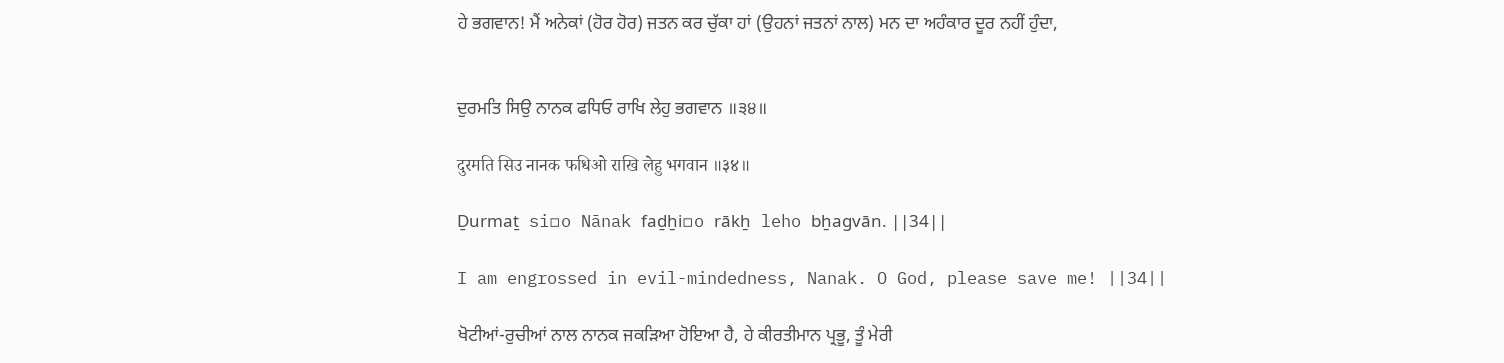ਹੇ ਭਗਵਾਨ! ਮੈਂ ਅਨੇਕਾਂ (ਹੋਰ ਹੋਰ) ਜਤਨ ਕਰ ਚੁੱਕਾ ਹਾਂ (ਉਹਨਾਂ ਜਤਨਾਂ ਨਾਲ) ਮਨ ਦਾ ਅਹੰਕਾਰ ਦੂਰ ਨਹੀਂ ਹੁੰਦਾ,


ਦੁਰਮਤਿ ਸਿਉ ਨਾਨਕ ਫਧਿਓ ਰਾਖਿ ਲੇਹੁ ਭਗਵਾਨ ॥੩੪॥

दुरमति सिउ नानक फधिओ राखि लेहु भगवान ॥३४॥

Ḏurmaṯ si▫o Nānak faḏẖi▫o rākẖ leho bẖagvān. ||34||

I am engrossed in evil-mindedness, Nanak. O God, please save me! ||34||

ਖੋਟੀਆਂ-ਰੁਚੀਆਂ ਨਾਲ ਨਾਨਕ ਜਕੜਿਆ ਹੋਇਆ ਹੈ, ਹੇ ਕੀਰਤੀਮਾਨ ਪ੍ਰਭੂ, ਤੂੰ ਮੇਰੀ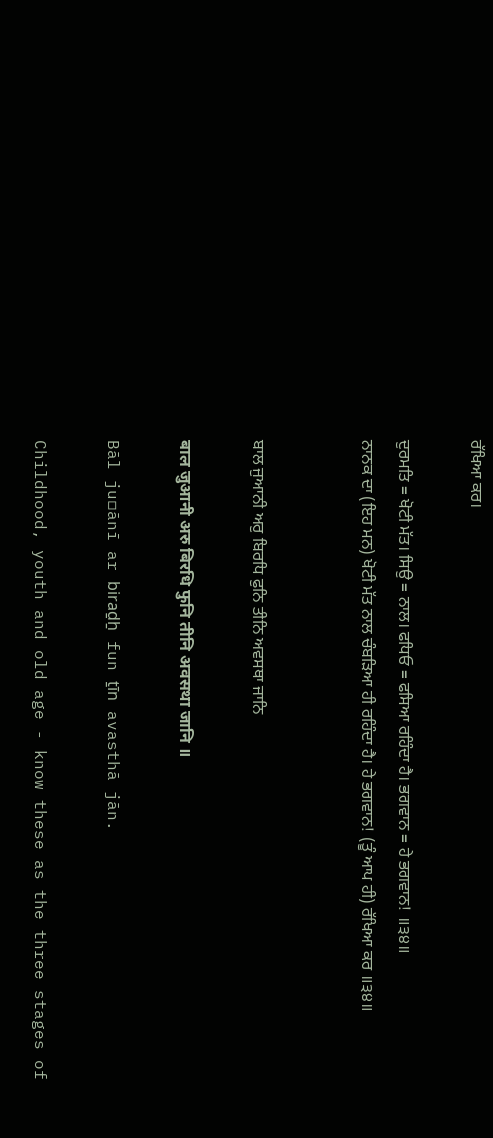ਰੱਖਿਆ ਕਰ।

ਦੁਰਮਤਿ = ਖੋਟੀ ਮੱਤ। ਸਿਉ = ਨਾਲ। ਫਧਿਓ = ਫਸਿਆ ਰਹਿੰਦਾ ਹੈ। ਭਗਵਾਨ = ਹੇ ਭਗਵਾਨ! ॥੩੪॥
ਨਾਨਕ ਦਾ (ਇਹ ਮਨ) ਖੋਟੀ ਮੱਤ ਨਾਲ ਚੰਬੜਿਆ ਹੀ ਰਹਿੰਦਾ ਹੈ। ਹੇ ਭਗਵਾਨ! (ਤੂੰ ਆਪ ਹੀ) ਰੱਖਿਆ ਕਰ ॥੩੪॥


ਬਾਲ ਜੁਆਨੀ ਅਰੁ ਬਿਰਧਿ ਫੁਨਿ ਤੀਨਿ ਅਵਸਥਾ ਜਾਨਿ

बाल जुआनी अरु बिरधि फुनि तीनि अवसथा जानि ॥

Bāl ju▫ānī ar biraḏẖ fun ṯīn avasthā jān.

Childhood, youth and old age - know these as the three stages of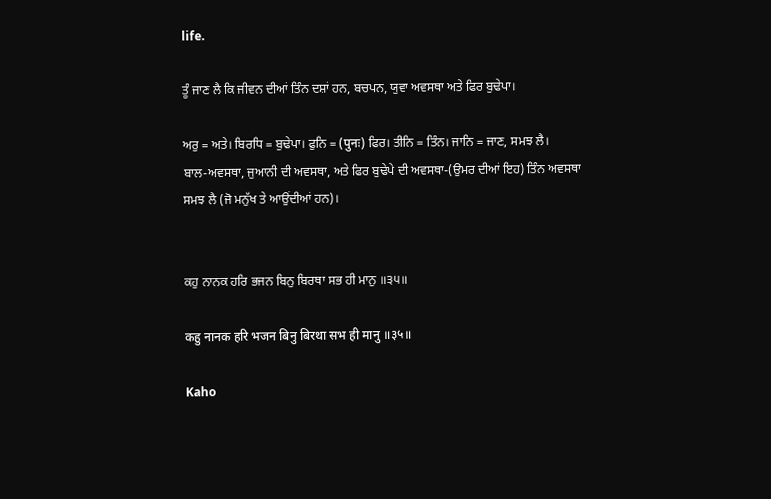life.

ਤੂੰ ਜਾਣ ਲੈ ਕਿ ਜੀਵਨ ਦੀਆਂ ਤਿੰਨ ਦਸ਼ਾਂ ਹਨ, ਬਚਪਨ, ਯੁਵਾ ਅਵਸਥਾ ਅਤੇ ਫਿਰ ਬੁਢੇਪਾ।

ਅਰੁ = ਅਤੇ। ਬਿਰਧਿ = ਬੁਢੇਪਾ। ਫੁਨਿ = (पुनः) ਫਿਰ। ਤੀਨਿ = ਤਿੰਨ। ਜਾਨਿ = ਜਾਣ, ਸਮਝ ਲੈ।
ਬਾਲ-ਅਵਸਥਾ, ਜੁਆਨੀ ਦੀ ਅਵਸਥਾ, ਅਤੇ ਫਿਰ ਬੁਢੇਪੇ ਦੀ ਅਵਸਥਾ-(ਉਮਰ ਦੀਆਂ ਇਹ) ਤਿੰਨ ਅਵਸਥਾ ਸਮਝ ਲੈ (ਜੋ ਮਨੁੱਖ ਤੇ ਆਉਂਦੀਆਂ ਹਨ)।


ਕਹੁ ਨਾਨਕ ਹਰਿ ਭਜਨ ਬਿਨੁ ਬਿਰਥਾ ਸਭ ਹੀ ਮਾਨੁ ॥੩੫॥

कहु नानक हरि भजन बिनु बिरथा सभ ही मानु ॥३५॥

Kaho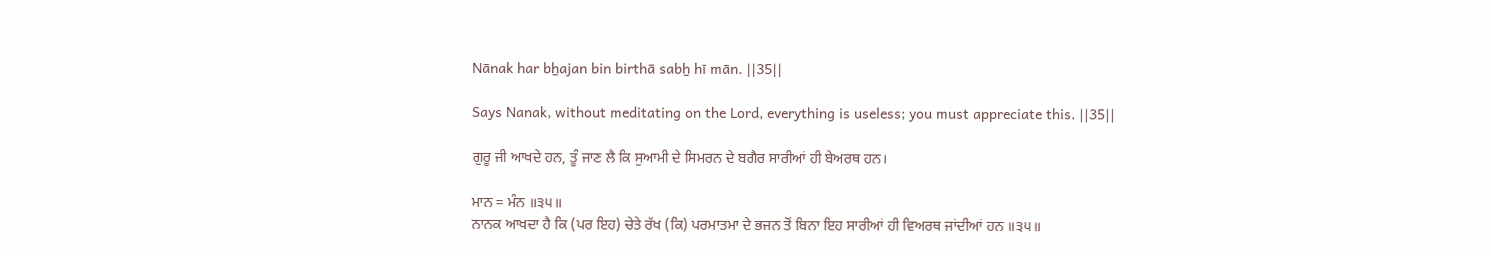Nānak har bẖajan bin birthā sabẖ hī mān. ||35||

Says Nanak, without meditating on the Lord, everything is useless; you must appreciate this. ||35||

ਗੁਰੂ ਜੀ ਆਖਦੇ ਹਨ, ਤੂੰ ਜਾਣ ਲੈ ਕਿ ਸੁਆਮੀ ਦੇ ਸਿਮਰਨ ਦੇ ਬਗੈਰ ਸਾਰੀਆਂ ਹੀ ਬੇਅਰਥ ਹਨ।

ਮਾਨ = ਮੰਨ ॥੩੫॥
ਨਾਨਕ ਆਖਦਾ ਹੈ ਕਿ (ਪਰ ਇਹ) ਚੇਤੇ ਰੱਖ (ਕਿ) ਪਰਮਾਤਮਾ ਦੇ ਭਜਨ ਤੋਂ ਬਿਨਾ ਇਹ ਸਾਰੀਆਂ ਹੀ ਵਿਅਰਥ ਜਾਂਦੀਆਂ ਹਨ ॥੩੫॥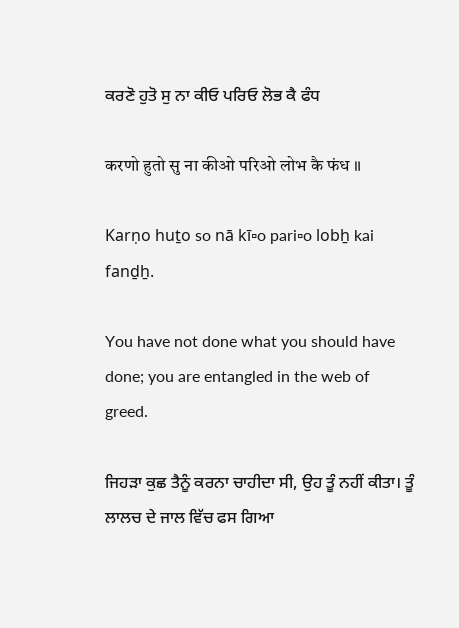ਕਰਣੋ ਹੁਤੋ ਸੁ ਨਾ ਕੀਓ ਪਰਿਓ ਲੋਭ ਕੈ ਫੰਧ

करणो हुतो सु ना कीओ परिओ लोभ कै फंध ॥

Karṇo huṯo so nā kī▫o pari▫o lobẖ kai fanḏẖ.

You have not done what you should have done; you are entangled in the web of greed.

ਜਿਹੜਾ ਕੁਛ ਤੈਨੂੰ ਕਰਨਾ ਚਾਹੀਦਾ ਸੀ, ਉਹ ਤੂੰ ਨਹੀਂ ਕੀਤਾ। ਤੂੰ ਲਾਲਚ ਦੇ ਜਾਲ ਵਿੱਚ ਫਸ ਗਿਆ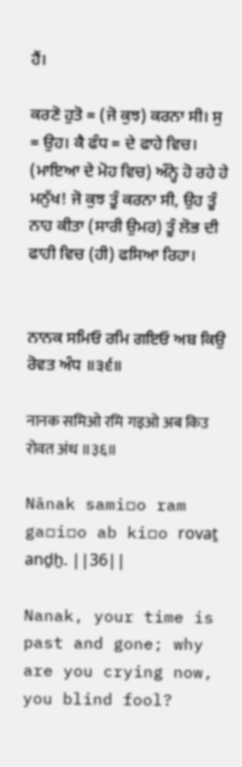ਹੈਂ।

ਕਰਣੋ ਹੁਤੋ = (ਜੋ ਕੁਝ) ਕਰਨਾ ਸੀ। ਸੁ = ਉਹ। ਕੈ ਫੰਧ = ਦੇ ਫਾਹੇ ਵਿਚ।
(ਮਾਇਆ ਦੇ ਮੋਹ ਵਿਚ) ਅੰਨ੍ਹੇ ਹੋ ਰਹੇ ਹੇ ਮਨੁੱਖ! ਜੋ ਕੁਝ ਤੂੰ ਕਰਨਾ ਸੀ, ਉਹ ਤੂੰ ਨਾਹ ਕੀਤਾ (ਸਾਰੀ ਉਮਰ) ਤੂੰ ਲੋਭ ਦੀ ਫਾਹੀ ਵਿਚ (ਹੀ) ਫਸਿਆ ਰਿਹਾ।


ਨਾਨਕ ਸਮਿਓ ਰਮਿ ਗਇਓ ਅਬ ਕਿਉ ਰੋਵਤ ਅੰਧ ॥੩੬॥

नानक समिओ रमि गइओ अब किउ रोवत अंध ॥३६॥

Nānak sami▫o ram ga▫i▫o ab ki▫o rovaṯ anḏẖ. ||36||

Nanak, your time is past and gone; why are you crying now, you blind fool?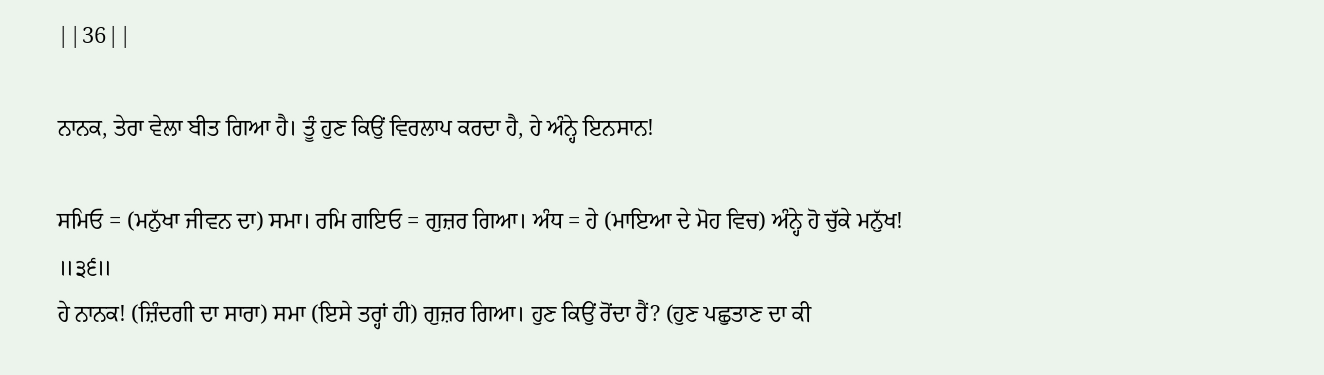||36||

ਨਾਨਕ, ਤੇਰਾ ਵੇਲਾ ਬੀਤ ਗਿਆ ਹੈ। ਤੂੰ ਹੁਣ ਕਿਉਂ ਵਿਰਲਾਪ ਕਰਦਾ ਹੈ, ਹੇ ਅੰਨ੍ਹੇ ਇਨਸਾਨ!

ਸਮਿਓ = (ਮਨੁੱਖਾ ਜੀਵਨ ਦਾ) ਸਮਾ। ਰਮਿ ਗਇਓ = ਗੁਜ਼ਰ ਗਿਆ। ਅੰਧ = ਹੇ (ਮਾਇਆ ਦੇ ਮੋਹ ਵਿਚ) ਅੰਨ੍ਹੇ ਹੋ ਚੁੱਕੇ ਮਨੁੱਖ! ॥੩੬॥
ਹੇ ਨਾਨਕ! (ਜ਼ਿੰਦਗੀ ਦਾ ਸਾਰਾ) ਸਮਾ (ਇਸੇ ਤਰ੍ਹਾਂ ਹੀ) ਗੁਜ਼ਰ ਗਿਆ। ਹੁਣ ਕਿਉਂ ਰੋਂਦਾ ਹੈਂ? (ਹੁਣ ਪਛੁਤਾਣ ਦਾ ਕੀ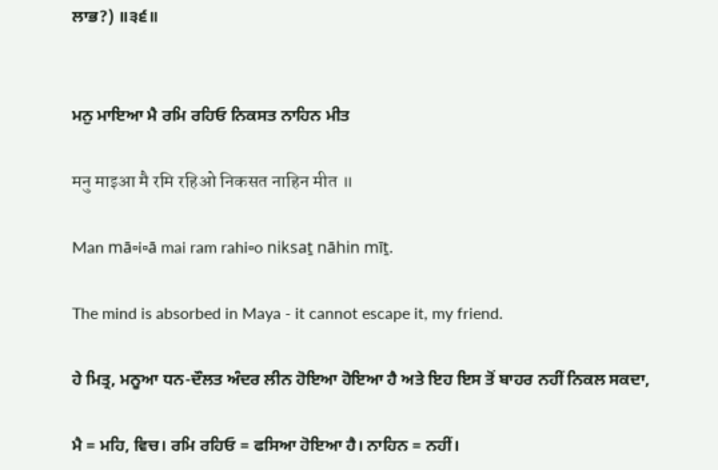ਲਾਭ?) ॥੩੬॥


ਮਨੁ ਮਾਇਆ ਮੈ ਰਮਿ ਰਹਿਓ ਨਿਕਸਤ ਨਾਹਿਨ ਮੀਤ

मनु माइआ मै रमि रहिओ निकसत नाहिन मीत ॥

Man mā▫i▫ā mai ram rahi▫o niksaṯ nāhin mīṯ.

The mind is absorbed in Maya - it cannot escape it, my friend.

ਹੇ ਮਿਤ੍ਰ, ਮਨੂਆ ਧਨ-ਦੌਲਤ ਅੰਦਰ ਲੀਨ ਹੋਇਆ ਹੋਇਆ ਹੈ ਅਤੇ ਇਹ ਇਸ ਤੋਂ ਬਾਹਰ ਨਹੀਂ ਨਿਕਲ ਸਕਦਾ,

ਮੈ = ਮਹਿ, ਵਿਚ। ਰਮਿ ਰਹਿਓ = ਫਸਿਆ ਹੋਇਆ ਹੈ। ਨਾਹਿਨ = ਨਹੀਂ।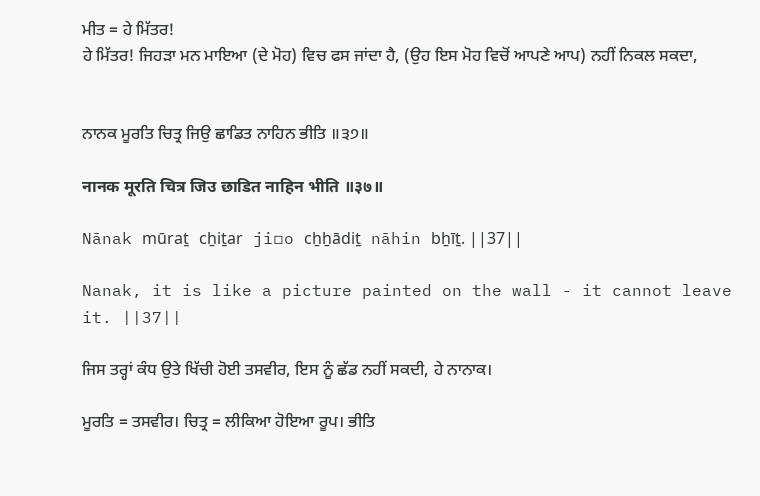ਮੀਤ = ਹੇ ਮਿੱਤਰ!
ਹੇ ਮਿੱਤਰ! ਜਿਹੜਾ ਮਨ ਮਾਇਆ (ਦੇ ਮੋਹ) ਵਿਚ ਫਸ ਜਾਂਦਾ ਹੈ, (ਉਹ ਇਸ ਮੋਹ ਵਿਚੋਂ ਆਪਣੇ ਆਪ) ਨਹੀਂ ਨਿਕਲ ਸਕਦਾ,


ਨਾਨਕ ਮੂਰਤਿ ਚਿਤ੍ਰ ਜਿਉ ਛਾਡਿਤ ਨਾਹਿਨ ਭੀਤਿ ॥੩੭॥

नानक मूरति चित्र जिउ छाडित नाहिन भीति ॥३७॥

Nānak mūraṯ cẖiṯar ji▫o cẖẖādiṯ nāhin bẖīṯ. ||37||

Nanak, it is like a picture painted on the wall - it cannot leave it. ||37||

ਜਿਸ ਤਰ੍ਹਾਂ ਕੰਧ ਉਤੇ ਖਿੱਚੀ ਹੋਈ ਤਸਵੀਰ, ਇਸ ਨੂੰ ਛੱਡ ਨਹੀਂ ਸਕਦੀ, ਹੇ ਨਾਨਾਕ।

ਮੂਰਤਿ = ਤਸਵੀਰ। ਚਿਤ੍ਰ = ਲੀਕਿਆ ਹੋਇਆ ਰੂਪ। ਭੀਤਿ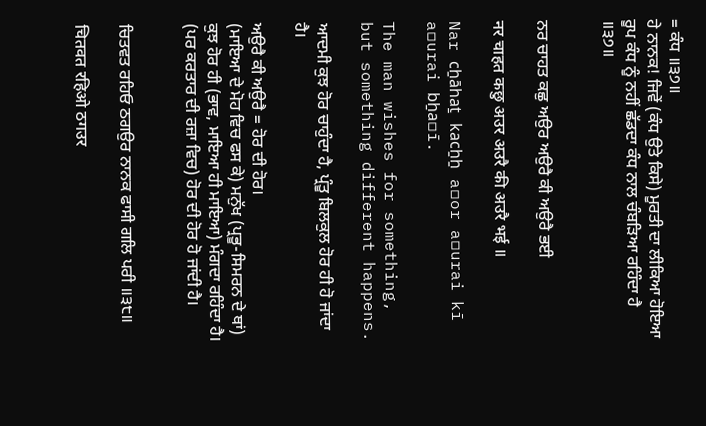= ਕੰਧ ॥੩੭॥
ਹੇ ਨਾਨਕ! ਜਿਵੇਂ (ਕੰਧ ਉਤੇ ਕਿਸੇ) ਮੂਰਤੀ ਦਾ ਲੀਕਿਆ ਹੋਇਆ ਰੂਪ ਕੰਧ ਨੂੰ ਨਹੀਂ ਛੱਡਦਾ ਕੰਧ ਨਾਲ ਚੰਬੜਿਆ ਰਹਿੰਦਾ ਹੈ ॥੩੭॥


ਨਰ ਚਾਹਤ ਕਛੁ ਅਉਰ ਅਉਰੈ ਕੀ ਅਉਰੈ ਭਈ

नर चाहत कछु अउर अउरै की अउरै भई ॥

Nar cẖāhaṯ kacẖẖ a▫or a▫urai kī a▫urai bẖa▫ī.

The man wishes for something, but something different happens.

ਆਦਮੀ ਕੁਝ ਹੋਰ ਚਾਹੁੰਦਾ ਹੈ, ਪ੍ਰੰਤੂ ਬਿਲਕੁਲ ਹੋਰ ਹੀ ਹੋ ਜਾਂਦਾ ਹੈ।

ਅਉਰੈ ਕੀ ਅਉਰੈ = ਹੋਰ ਦੀ ਹੋਰ।
(ਮਾਇਆ ਦੇ ਮੋਹ ਵਿਚ ਫਸ ਕੇ) ਮਨੁੱਖ (ਪ੍ਰਭੂ-ਸਿਮਰਨ ਦੇ ਥਾਂ) ਕੁਝ ਹੋਰ ਹੀ (ਭਾਵ, ਮਾਇਆ ਹੀ ਮਾਇਆ) ਮੰਗਦਾ ਰਹਿੰਦਾ ਹੈ। (ਪਰ ਕਰਤਾਰ ਦੀ ਰਜ਼ਾ ਵਿਚ) ਹੋਰ ਦੀ ਹੋਰ ਹੋ ਜਾਂਦੀ ਹੈ।


ਚਿਤਵਤ ਰਹਿਓ ਠਗਉਰ ਨਾਨਕ ਫਾਸੀ ਗਲਿ ਪਰੀ ॥੩੮॥

चितवत रहिओ ठगउर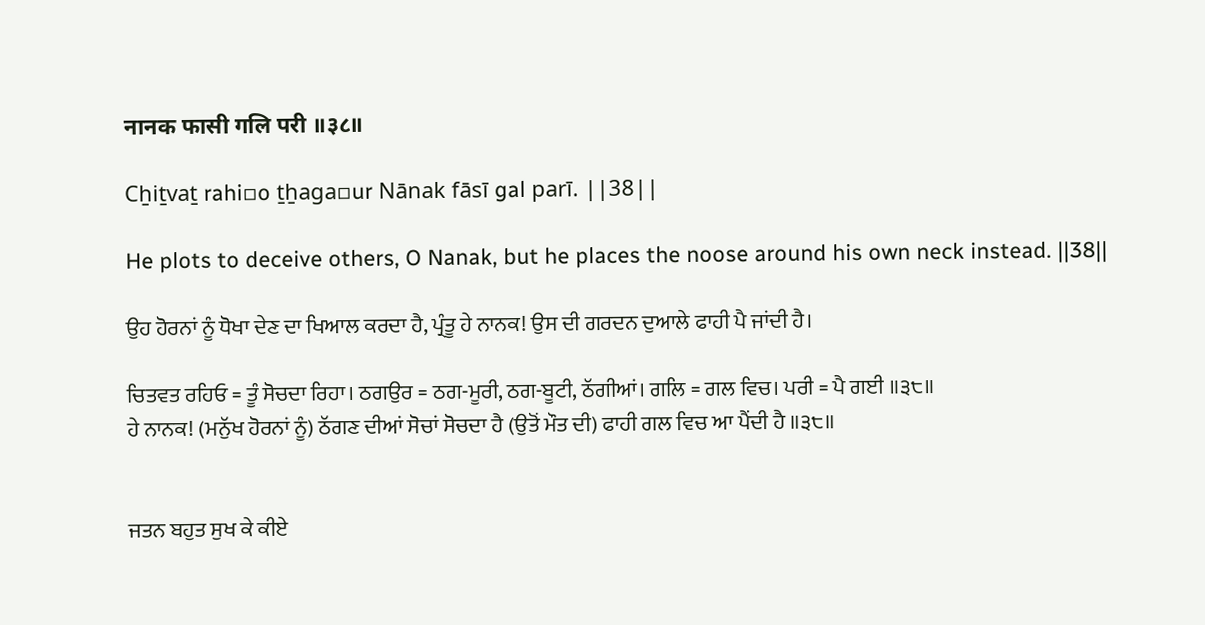नानक फासी गलि परी ॥३८॥

Cẖiṯvaṯ rahi▫o ṯẖaga▫ur Nānak fāsī gal parī. ||38||

He plots to deceive others, O Nanak, but he places the noose around his own neck instead. ||38||

ਉਹ ਹੋਰਨਾਂ ਨੂੰ ਧੋਖਾ ਦੇਣ ਦਾ ਖਿਆਲ ਕਰਦਾ ਹੈ, ਪ੍ਰੰਤੂ ਹੇ ਨਾਨਕ! ਉਸ ਦੀ ਗਰਦਨ ਦੁਆਲੇ ਫਾਹੀ ਪੈ ਜਾਂਦੀ ਹੈ।

ਚਿਤਵਤ ਰਹਿਓ = ਤੂੰ ਸੋਚਦਾ ਰਿਹਾ। ਠਗਉਰ = ਠਗ-ਮੂਰੀ, ਠਗ-ਬੂਟੀ, ਠੱਗੀਆਂ। ਗਲਿ = ਗਲ ਵਿਚ। ਪਰੀ = ਪੈ ਗਈ ॥੩੮॥
ਹੇ ਨਾਨਕ! (ਮਨੁੱਖ ਹੋਰਨਾਂ ਨੂੰ) ਠੱਗਣ ਦੀਆਂ ਸੋਚਾਂ ਸੋਚਦਾ ਹੈ (ਉਤੋਂ ਮੌਤ ਦੀ) ਫਾਹੀ ਗਲ ਵਿਚ ਆ ਪੈਂਦੀ ਹੈ ॥੩੮॥


ਜਤਨ ਬਹੁਤ ਸੁਖ ਕੇ ਕੀਏ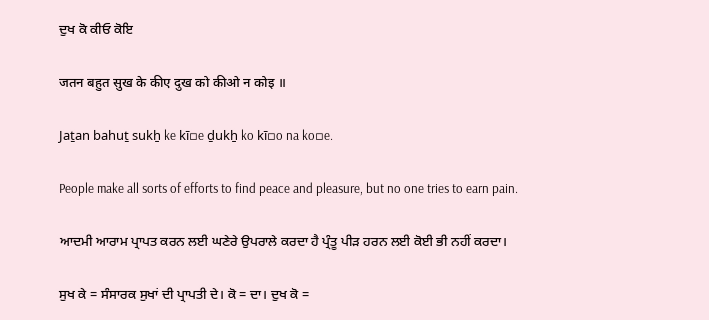ਦੁਖ ਕੋ ਕੀਓ ਕੋਇ

जतन बहुत सुख के कीए दुख को कीओ न कोइ ॥

Jaṯan bahuṯ sukẖ ke kī▫e ḏukẖ ko kī▫o na ko▫e.

People make all sorts of efforts to find peace and pleasure, but no one tries to earn pain.

ਆਦਮੀ ਆਰਾਮ ਪ੍ਰਾਪਤ ਕਰਨ ਲਈ ਘਣੇਰੇ ਉਪਰਾਲੇ ਕਰਦਾ ਹੈ ਪ੍ਰੰਤੂ ਪੀੜ ਹਰਨ ਲਈ ਕੋਈ ਭੀ ਨਹੀਂ ਕਰਦਾ।

ਸੁਖ ਕੇ = ਸੰਸਾਰਕ ਸੁਖਾਂ ਦੀ ਪ੍ਰਾਪਤੀ ਦੇ। ਕੋ = ਦਾ। ਦੁਖ ਕੋ =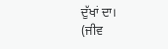ਦੁੱਖਾਂ ਦਾ।
(ਜੀਵ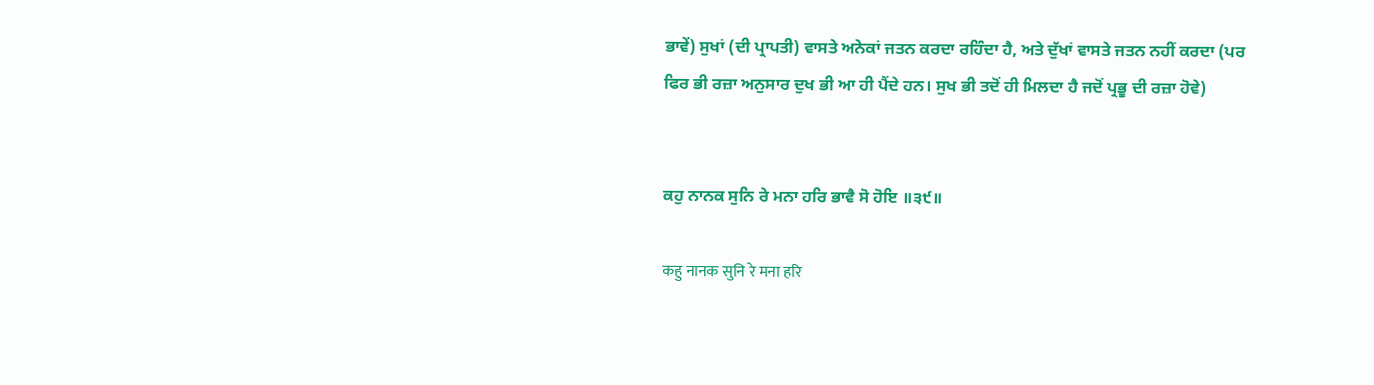ਭਾਵੇਂ) ਸੁਖਾਂ (ਦੀ ਪ੍ਰਾਪਤੀ) ਵਾਸਤੇ ਅਨੇਕਾਂ ਜਤਨ ਕਰਦਾ ਰਹਿੰਦਾ ਹੈ, ਅਤੇ ਦੁੱਖਾਂ ਵਾਸਤੇ ਜਤਨ ਨਹੀਂ ਕਰਦਾ (ਪਰ ਫਿਰ ਭੀ ਰਜ਼ਾ ਅਨੁਸਾਰ ਦੁਖ ਭੀ ਆ ਹੀ ਪੈਂਦੇ ਹਨ। ਸੁਖ ਭੀ ਤਦੋਂ ਹੀ ਮਿਲਦਾ ਹੈ ਜਦੋਂ ਪ੍ਰਭੂ ਦੀ ਰਜ਼ਾ ਹੋਵੇ)


ਕਹੁ ਨਾਨਕ ਸੁਨਿ ਰੇ ਮਨਾ ਹਰਿ ਭਾਵੈ ਸੋ ਹੋਇ ॥੩੯॥

कहु नानक सुनि रे मना हरि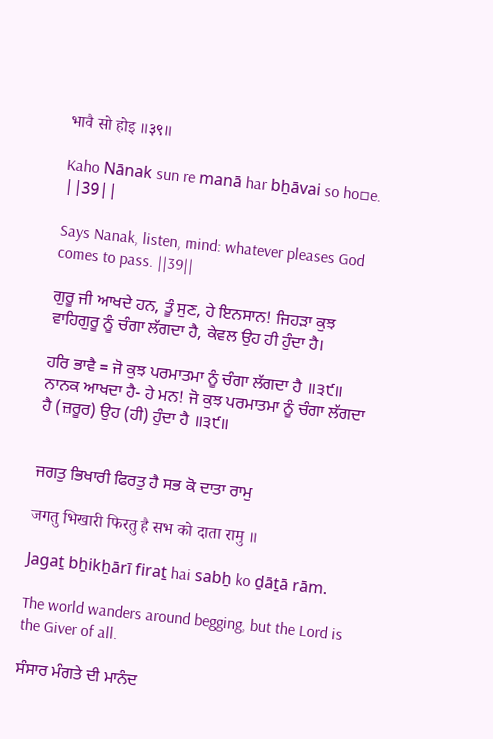भावै सो होइ ॥३९॥

Kaho Nānak sun re manā har bẖāvai so ho▫e. ||39||

Says Nanak, listen, mind: whatever pleases God comes to pass. ||39||

ਗੁਰੂ ਜੀ ਆਖਦੇ ਹਨ, ਤੂੰ ਸੁਣ, ਹੇ ਇਨਸਾਨ! ਜਿਹੜਾ ਕੁਝ ਵਾਹਿਗੁਰੂ ਨੂੰ ਚੰਗਾ ਲੱਗਦਾ ਹੈ, ਕੇਵਲ ਉਹ ਹੀ ਹੁੰਦਾ ਹੈ।

ਹਰਿ ਭਾਵੈ = ਜੋ ਕੁਝ ਪਰਮਾਤਮਾ ਨੂੰ ਚੰਗਾ ਲੱਗਦਾ ਹੈ ॥੩੯॥
ਨਾਨਕ ਆਖਦਾ ਹੈ- ਹੇ ਮਨ! ਜੋ ਕੁਝ ਪਰਮਾਤਮਾ ਨੂੰ ਚੰਗਾ ਲੱਗਦਾ ਹੈ (ਜ਼ਰੂਰ) ਉਹ (ਹੀ) ਹੁੰਦਾ ਹੈ ॥੩੯॥


ਜਗਤੁ ਭਿਖਾਰੀ ਫਿਰਤੁ ਹੈ ਸਭ ਕੋ ਦਾਤਾ ਰਾਮੁ

जगतु भिखारी फिरतु है सभ को दाता रामु ॥

Jagaṯ bẖikẖārī firaṯ hai sabẖ ko ḏāṯā rām.

The world wanders around begging, but the Lord is the Giver of all.

ਸੰਸਾਰ ਮੰਗਤੇ ਦੀ ਮਾਨੰਦ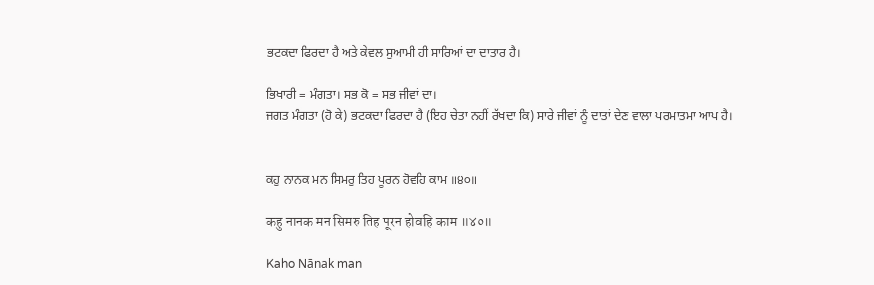ਭਟਕਦਾ ਫਿਰਦਾ ਹੈ ਅਤੇ ਕੇਵਲ ਸੁਆਮੀ ਹੀ ਸਾਰਿਆਂ ਦਾ ਦਾਤਾਰ ਹੈ।

ਭਿਖਾਰੀ = ਮੰਗਤਾ। ਸਭ ਕੋ = ਸਭ ਜੀਵਾਂ ਦਾ।
ਜਗਤ ਮੰਗਤਾ (ਹੋ ਕੇ) ਭਟਕਦਾ ਫਿਰਦਾ ਹੈ (ਇਹ ਚੇਤਾ ਨਹੀਂ ਰੱਖਦਾ ਕਿ) ਸਾਰੇ ਜੀਵਾਂ ਨੂੰ ਦਾਤਾਂ ਦੇਣ ਵਾਲਾ ਪਰਮਾਤਮਾ ਆਪ ਹੈ।


ਕਹੁ ਨਾਨਕ ਮਨ ਸਿਮਰੁ ਤਿਹ ਪੂਰਨ ਹੋਵਹਿ ਕਾਮ ॥੪੦॥

कहु नानक मन सिमरु तिह पूरन होवहि काम ॥४०॥

Kaho Nānak man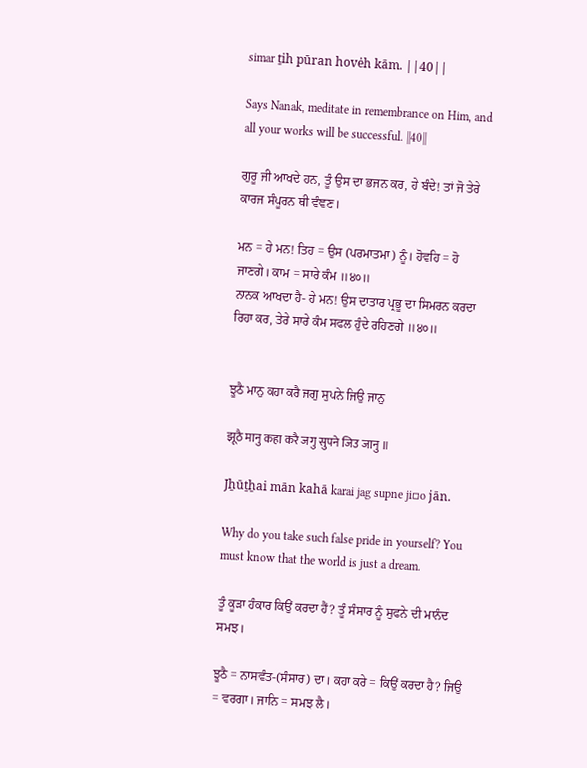simar ṯih pūran hovėh kām. ||40||

Says Nanak, meditate in remembrance on Him, and all your works will be successful. ||40||

ਗੁਰੂ ਜੀ ਆਖਦੇ ਹਨ, ਤੂੰ ਉਸ ਦਾ ਭਜਨ ਕਰ, ਹੇ ਬੰਦੇ! ਤਾਂ ਜੋ ਤੇਰੇ ਕਾਰਜ ਸੰਪੂਰਨ ਥੀ ਵੰਞਣ।

ਮਨ = ਹੇ ਮਨ! ਤਿਹ = ਉਸ (ਪਰਮਾਤਮਾ) ਨੂੰ। ਹੋਵਹਿ = ਹੋ ਜਾਣਗੇ। ਕਾਮ = ਸਾਰੇ ਕੰਮ ॥੪੦॥
ਨਾਨਕ ਆਖਦਾ ਹੈ- ਹੇ ਮਨ! ਉਸ ਦਾਤਾਰ ਪ੍ਰਭੂ ਦਾ ਸਿਮਰਨ ਕਰਦਾ ਰਿਹਾ ਕਰ, ਤੇਰੇ ਸਾਰੇ ਕੰਮ ਸਫਲ ਹੁੰਦੇ ਰਹਿਣਗੇ ॥੪੦॥


ਝੂਠੈ ਮਾਨੁ ਕਹਾ ਕਰੈ ਜਗੁ ਸੁਪਨੇ ਜਿਉ ਜਾਨੁ

झूठै मानु कहा करै जगु सुपने जिउ जानु ॥

Jẖūṯẖai mān kahā karai jag supne ji▫o jān.

Why do you take such false pride in yourself? You must know that the world is just a dream.

ਤੂੰ ਕੂੜਾ ਹੰਕਾਰ ਕਿਉਂ ਕਰਦਾ ਹੈਂ? ਤੂੰ ਸੰਸਾਰ ਨੂੰ ਸੁਫਨੇ ਦੀ ਮਾਨੰਦ ਸਮਝ।

ਝੂਠੈ = ਨਾਸਵੰਤ-(ਸੰਸਾਰ) ਦਾ। ਕਹਾ ਕਰੇ = ਕਿਉਂ ਕਰਦਾ ਹੈ? ਜਿਉ = ਵਰਗਾ। ਜਾਨਿ = ਸਮਝ ਲੈ।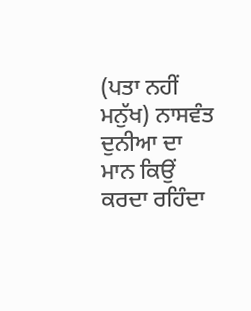(ਪਤਾ ਨਹੀਂ ਮਨੁੱਖ) ਨਾਸਵੰਤ ਦੁਨੀਆ ਦਾ ਮਾਨ ਕਿਉਂ ਕਰਦਾ ਰਹਿੰਦਾ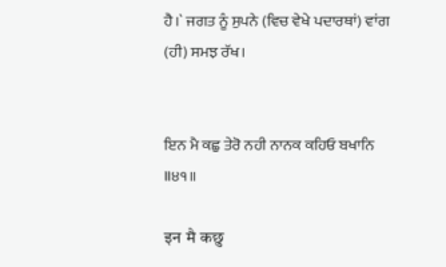ਹੈ।` ਜਗਤ ਨੂੰ ਸੁਪਨੇ (ਵਿਚ ਵੇਖੇ ਪਦਾਰਥਾਂ) ਵਾਂਗ (ਹੀ) ਸਮਝ ਰੱਖ।


ਇਨ ਮੈ ਕਛੁ ਤੇਰੋ ਨਹੀ ਨਾਨਕ ਕਹਿਓ ਬਖਾਨਿ ॥੪੧॥

इन मै कछु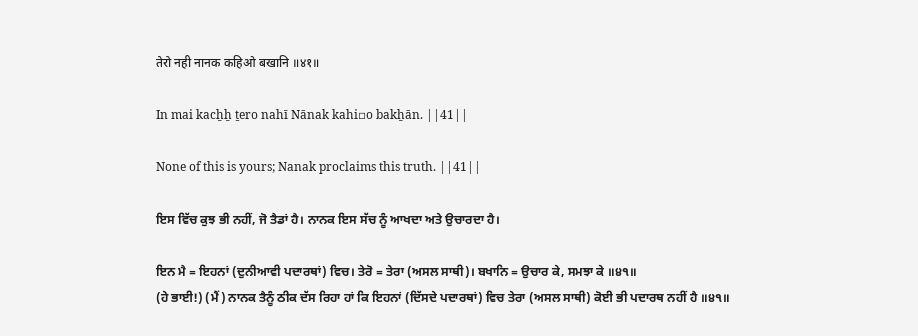तेरो नही नानक कहिओ बखानि ॥४१॥

In mai kacẖẖ ṯero nahī Nānak kahi▫o bakẖān. ||41||

None of this is yours; Nanak proclaims this truth. ||41||

ਇਸ ਵਿੱਚ ਕੁਝ ਭੀ ਨਹੀਂ, ਜੋ ਤੈਡਾਂ ਹੈ। ਨਾਨਕ ਇਸ ਸੱਚ ਨੂੰ ਆਖਦਾ ਅਤੇ ਉਚਾਰਦਾ ਹੈ।

ਇਨ ਮੈ = ਇਹਨਾਂ (ਦੁਨੀਆਵੀ ਪਦਾਰਥਾਂ) ਵਿਚ। ਤੇਰੋ = ਤੇਰਾ (ਅਸਲ ਸਾਥੀ)। ਬਖਾਨਿ = ਉਚਾਰ ਕੇ, ਸਮਝਾ ਕੇ ॥੪੧॥
(ਹੇ ਭਾਈ!) (ਮੈਂ) ਨਾਨਕ ਤੈਨੂੰ ਠੀਕ ਦੱਸ ਰਿਹਾ ਹਾਂ ਕਿ ਇਹਨਾਂ (ਦਿੱਸਦੇ ਪਦਾਰਥਾਂ) ਵਿਚ ਤੇਰਾ (ਅਸਲ ਸਾਥੀ) ਕੋਈ ਭੀ ਪਦਾਰਥ ਨਹੀਂ ਹੈ ॥੪੧॥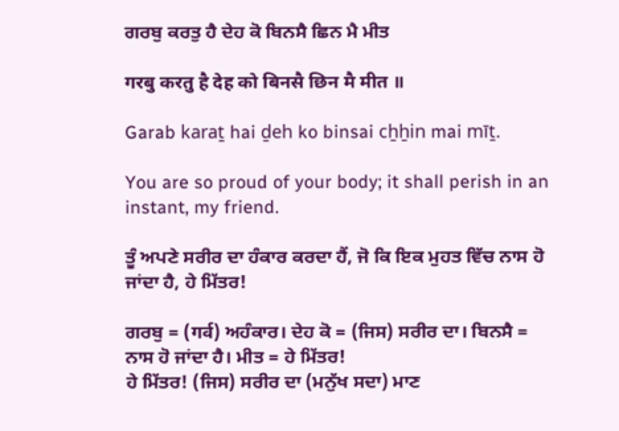ਗਰਬੁ ਕਰਤੁ ਹੈ ਦੇਹ ਕੋ ਬਿਨਸੈ ਛਿਨ ਮੈ ਮੀਤ

गरबु करतु है देह को बिनसै छिन मै मीत ॥

Garab karaṯ hai ḏeh ko binsai cẖẖin mai mīṯ.

You are so proud of your body; it shall perish in an instant, my friend.

ਤੂੰ ਅਪਣੇ ਸਰੀਰ ਦਾ ਹੰਕਾਰ ਕਰਦਾ ਹੈਂ, ਜੋ ਕਿ ਇਕ ਮੁਹਤ ਵਿੱਚ ਨਾਸ ਹੋ ਜਾਂਦਾ ਹੈ, ਹੇ ਮਿੱਤਰ!

ਗਰਬੁ = (गर्व) ਅਹੰਕਾਰ। ਦੇਹ ਕੋ = (ਜਿਸ) ਸਰੀਰ ਦਾ। ਬਿਨਸੈ = ਨਾਸ ਹੋ ਜਾਂਦਾ ਹੈ। ਮੀਤ = ਹੇ ਮਿੱਤਰ!
ਹੇ ਮਿੱਤਰ! (ਜਿਸ) ਸਰੀਰ ਦਾ (ਮਨੁੱਖ ਸਦਾ) ਮਾਣ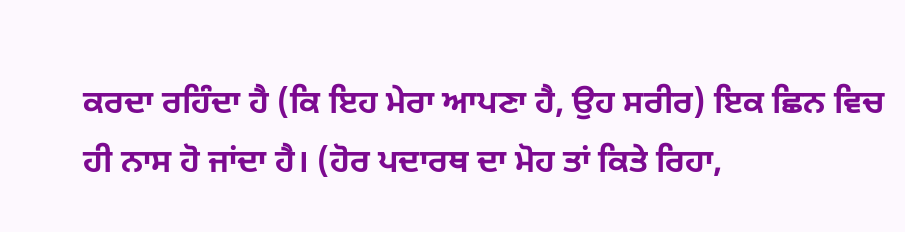ਕਰਦਾ ਰਹਿੰਦਾ ਹੈ (ਕਿ ਇਹ ਮੇਰਾ ਆਪਣਾ ਹੈ, ਉਹ ਸਰੀਰ) ਇਕ ਛਿਨ ਵਿਚ ਹੀ ਨਾਸ ਹੋ ਜਾਂਦਾ ਹੈ। (ਹੋਰ ਪਦਾਰਥ ਦਾ ਮੋਹ ਤਾਂ ਕਿਤੇ ਰਿਹਾ,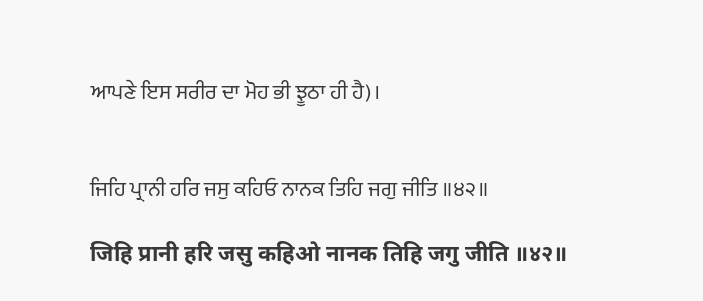ਆਪਣੇ ਇਸ ਸਰੀਰ ਦਾ ਮੋਹ ਭੀ ਝੂਠਾ ਹੀ ਹੈ)।


ਜਿਹਿ ਪ੍ਰਾਨੀ ਹਰਿ ਜਸੁ ਕਹਿਓ ਨਾਨਕ ਤਿਹਿ ਜਗੁ ਜੀਤਿ ॥੪੨॥

जिहि प्रानी हरि जसु कहिओ नानक तिहि जगु जीति ॥४२॥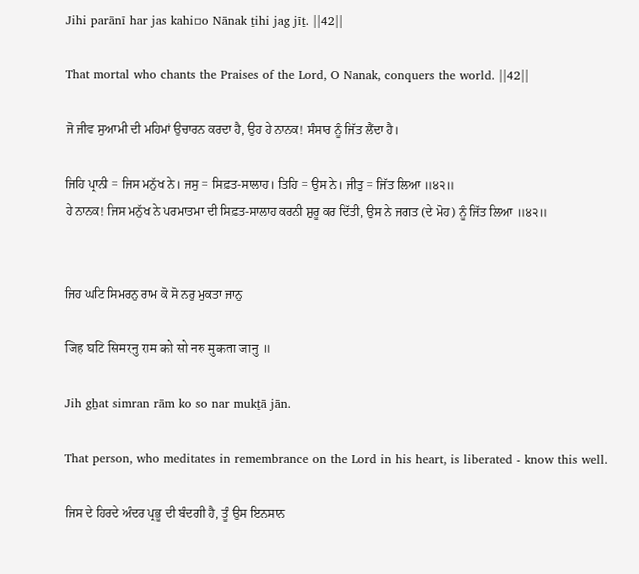Jihi parānī har jas kahi▫o Nānak ṯihi jag jīṯ. ||42||

That mortal who chants the Praises of the Lord, O Nanak, conquers the world. ||42||

ਜੋ ਜੀਵ ਸੁਆਮੀ ਦੀ ਮਹਿਮਾਂ ਉਚਾਰਨ ਕਰਦਾ ਹੈ, ਉਹ ਹੇ ਨਾਨਕ! ਸੰਸਾਰ ਨੂੰ ਜਿੱਤ ਲੈਂਦਾ ਹੈ।

ਜਿਹਿ ਪ੍ਰਾਨੀ = ਜਿਸ ਮਨੁੱਖ ਨੇ। ਜਸੁ = ਸਿਫ਼ਤ-ਸਾਲਾਹ। ਤਿਹਿ = ਉਸ ਨੇ। ਜੀਤੁ = ਜਿੱਤ ਲਿਆ ॥੪੨॥
ਹੇ ਨਾਨਕ! ਜਿਸ ਮਨੁੱਖ ਨੇ ਪਰਮਾਤਮਾ ਦੀ ਸਿਫ਼ਤ-ਸਾਲਾਹ ਕਰਨੀ ਸ਼ੁਰੂ ਕਰ ਦਿੱਤੀ, ਉਸ ਨੇ ਜਗਤ (ਦੇ ਮੋਹ) ਨੂੰ ਜਿੱਤ ਲਿਆ ॥੪੨॥


ਜਿਹ ਘਟਿ ਸਿਮਰਨੁ ਰਾਮ ਕੋ ਸੋ ਨਰੁ ਮੁਕਤਾ ਜਾਨੁ

जिह घटि सिमरनु राम को सो नरु मुकता जानु ॥

Jih gẖat simran rām ko so nar mukṯā jān.

That person, who meditates in remembrance on the Lord in his heart, is liberated - know this well.

ਜਿਸ ਦੇ ਹਿਰਦੇ ਅੰਦਰ ਪ੍ਰਭੂ ਦੀ ਬੰਦਗੀ ਹੈ, ਤੂੰ ਉਸ ਇਨਸਾਨ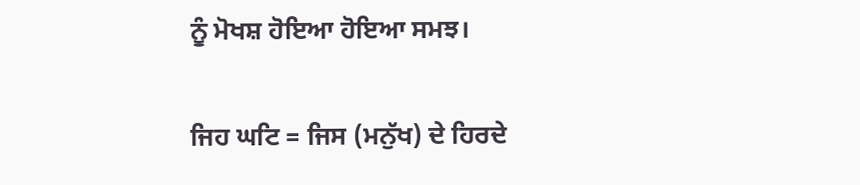ਨੂੰ ਮੋਖਸ਼ ਹੋਇਆ ਹੋਇਆ ਸਮਝ।

ਜਿਹ ਘਟਿ = ਜਿਸ (ਮਨੁੱਖ) ਦੇ ਹਿਰਦੇ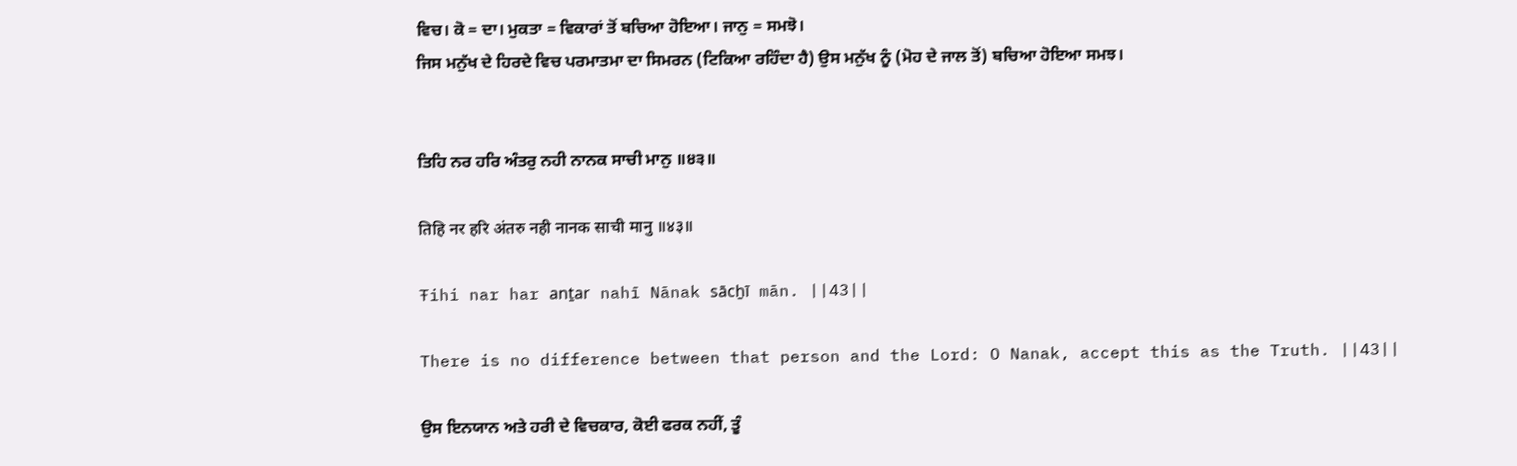ਵਿਚ। ਕੋ = ਦਾ। ਮੁਕਤਾ = ਵਿਕਾਰਾਂ ਤੋਂ ਬਚਿਆ ਹੋਇਆ। ਜਾਨੁ = ਸਮਝੋ।
ਜਿਸ ਮਨੁੱਖ ਦੇ ਹਿਰਦੇ ਵਿਚ ਪਰਮਾਤਮਾ ਦਾ ਸਿਮਰਨ (ਟਿਕਿਆ ਰਹਿੰਦਾ ਹੈ) ਉਸ ਮਨੁੱਖ ਨੂੰ (ਮੋਹ ਦੇ ਜਾਲ ਤੋਂ) ਬਚਿਆ ਹੋਇਆ ਸਮਝ।


ਤਿਹਿ ਨਰ ਹਰਿ ਅੰਤਰੁ ਨਹੀ ਨਾਨਕ ਸਾਚੀ ਮਾਨੁ ॥੪੩॥

तिहि नर हरि अंतरु नही नानक साची मानु ॥४३॥

Ŧihi nar har anṯar nahī Nānak sācẖī mān. ||43||

There is no difference between that person and the Lord: O Nanak, accept this as the Truth. ||43||

ਉਸ ਇਨਯਾਨ ਅਤੇ ਹਰੀ ਦੇ ਵਿਚਕਾਰ, ਕੋਈ ਫਰਕ ਨਹੀਂ, ਤੂੰ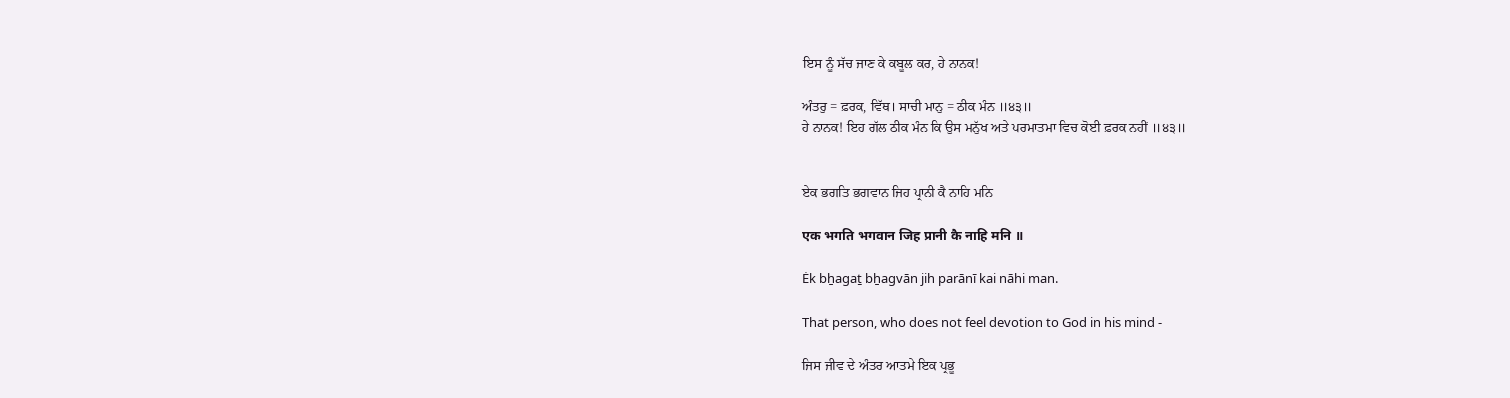ਇਸ ਨੂੰ ਸੱਚ ਜਾਣ ਕੇ ਕਬੂਲ ਕਰ, ਹੇ ਨਾਨਕ!

ਅੰਤਰੁ = ਫ਼ਰਕ, ਵਿੱਥ। ਸਾਚੀ ਮਾਨੁ = ਠੀਕ ਮੰਨ ॥੪੩॥
ਹੇ ਨਾਨਕ! ਇਹ ਗੱਲ ਠੀਕ ਮੰਨ ਕਿ ਉਸ ਮਨੁੱਖ ਅਤੇ ਪਰਮਾਤਮਾ ਵਿਚ ਕੋਈ ਫ਼ਰਕ ਨਹੀਂ ॥੪੩॥


ਏਕ ਭਗਤਿ ਭਗਵਾਨ ਜਿਹ ਪ੍ਰਾਨੀ ਕੈ ਨਾਹਿ ਮਨਿ

एक भगति भगवान जिह प्रानी कै नाहि मनि ॥

Ėk bẖagaṯ bẖagvān jih parānī kai nāhi man.

That person, who does not feel devotion to God in his mind -

ਜਿਸ ਜੀਵ ਦੇ ਅੰਤਰ ਆਤਮੇ ਇਕ ਪ੍ਰਭੂ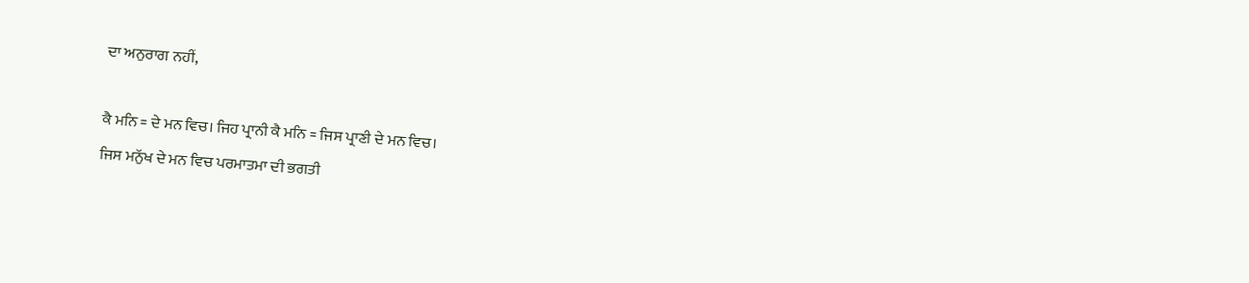ਦਾ ਅਨੁਰਾਗ ਨਹੀਂ,

ਕੈ ਮਨਿ = ਦੇ ਮਨ ਵਿਚ। ਜਿਹ ਪ੍ਰਾਨੀ ਕੈ ਮਨਿ = ਜਿਸ ਪ੍ਰਾਣੀ ਦੇ ਮਨ ਵਿਚ।
ਜਿਸ ਮਨੁੱਖ ਦੇ ਮਨ ਵਿਚ ਪਰਮਾਤਮਾ ਦੀ ਭਗਤੀ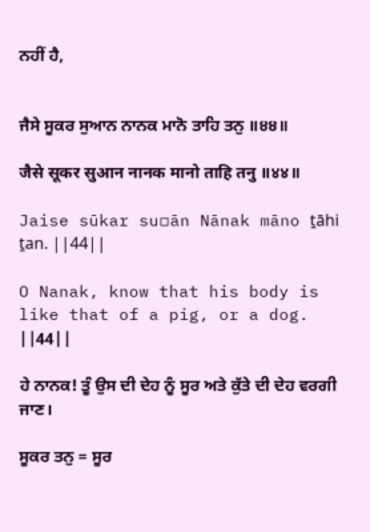ਨਹੀਂ ਹੈ,


ਜੈਸੇ ਸੂਕਰ ਸੁਆਨ ਨਾਨਕ ਮਾਨੋ ਤਾਹਿ ਤਨੁ ॥੪੪॥

जैसे सूकर सुआन नानक मानो ताहि तनु ॥४४॥

Jaise sūkar su▫ān Nānak māno ṯāhi ṯan. ||44||

O Nanak, know that his body is like that of a pig, or a dog. ||44||

ਹੇ ਨਾਨਕ! ਤੂੰ ਉਸ ਦੀ ਦੇਹ ਨੂੰ ਸੂਰ ਅਤੇ ਕੁੱਤੇ ਦੀ ਦੇਹ ਵਰਗੀ ਜਾਣ।

ਸੂਕਰ ਤਨੁ = ਸੂਰ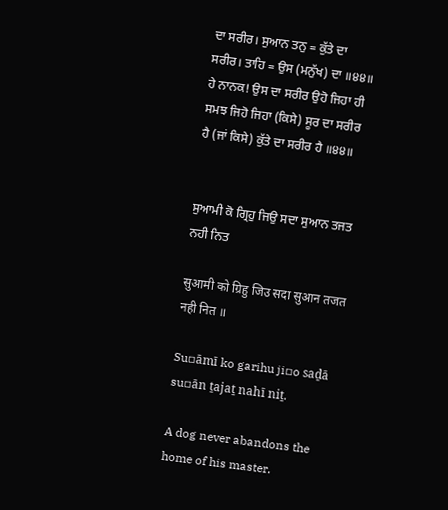ਦਾ ਸਰੀਰ। ਸੁਆਨ ਤਨੁ = ਕੁੱਤੇ ਦਾ ਸਰੀਰ। ਤਾਹਿ = ਉਸ (ਮਨੁੱਖ) ਦਾ ॥੪੪॥
ਹੇ ਨਾਨਕ! ਉਸ ਦਾ ਸਰੀਰ ਉਹੋ ਜਿਹਾ ਹੀ ਸਮਝ ਜਿਹੋ ਜਿਹਾ (ਕਿਸੇ) ਸੂਰ ਦਾ ਸਰੀਰ ਹੈ (ਜਾਂ ਕਿਸੇ) ਕੁੱਤੇ ਦਾ ਸਰੀਰ ਹੈ ॥੪੪॥


ਸੁਆਮੀ ਕੋ ਗ੍ਰਿਹੁ ਜਿਉ ਸਦਾ ਸੁਆਨ ਤਜਤ ਨਹੀ ਨਿਤ

सुआमी को ग्रिहु जिउ सदा सुआन तजत नही नित ॥

Su▫āmī ko garihu ji▫o saḏā su▫ān ṯajaṯ nahī niṯ.

A dog never abandons the home of his master.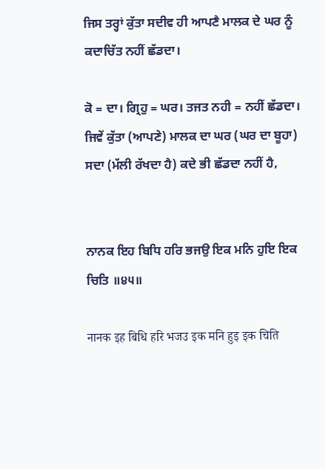ਜਿਸ ਤਰ੍ਹਾਂ ਕੁੱਤਾ ਸਦੀਵ ਹੀ ਆਪਣੈ ਮਾਲਕ ਦੇ ਘਰ ਨੂੰ ਕਦਾਚਿੱਤ ਨਹੀਂ ਛੱਡਦਾ।

ਕੋ = ਦਾ। ਗ੍ਰਿਹੁ = ਘਰ। ਤਜਤ ਨਹੀ = ਨਹੀਂ ਛੱਡਦਾ।
ਜਿਵੇਂ ਕੁੱਤਾ (ਆਪਣੇ) ਮਾਲਕ ਦਾ ਘਰ (ਘਰ ਦਾ ਬੂਹਾ) ਸਦਾ (ਮੱਲੀ ਰੱਖਦਾ ਹੈ) ਕਦੇ ਭੀ ਛੱਡਦਾ ਨਹੀਂ ਹੈ,


ਨਾਨਕ ਇਹ ਬਿਧਿ ਹਰਿ ਭਜਉ ਇਕ ਮਨਿ ਹੁਇ ਇਕ ਚਿਤਿ ॥੪੫॥

नानक इह बिधि हरि भजउ इक मनि हुइ इक चिति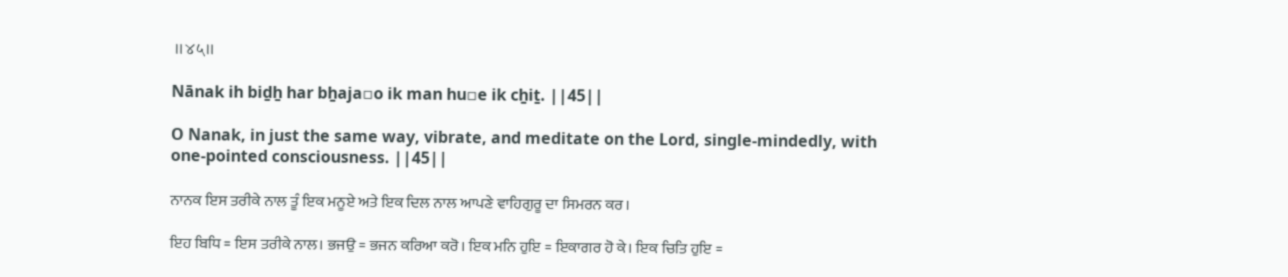॥४५॥

Nānak ih biḏẖ har bẖaja▫o ik man hu▫e ik cẖiṯ. ||45||

O Nanak, in just the same way, vibrate, and meditate on the Lord, single-mindedly, with one-pointed consciousness. ||45||

ਨਾਨਕ ਇਸ ਤਰੀਕੇ ਨਾਲ ਤੂੰ ਇਕ ਮਨੂਏ ਅਤੇ ਇਕ ਦਿਲ ਨਾਲ ਆਪਣੇ ਵਾਹਿਗੁਰੂ ਦਾ ਸਿਮਰਨ ਕਰ।

ਇਹ ਬਿਧਿ = ਇਸ ਤਰੀਕੇ ਨਾਲ। ਭਜਉ = ਭਜਨ ਕਰਿਆ ਕਰੋ। ਇਕ ਮਨਿ ਹੁਇ = ਇਕਾਗਰ ਹੋ ਕੇ। ਇਕ ਚਿਤਿ ਹੁਇ =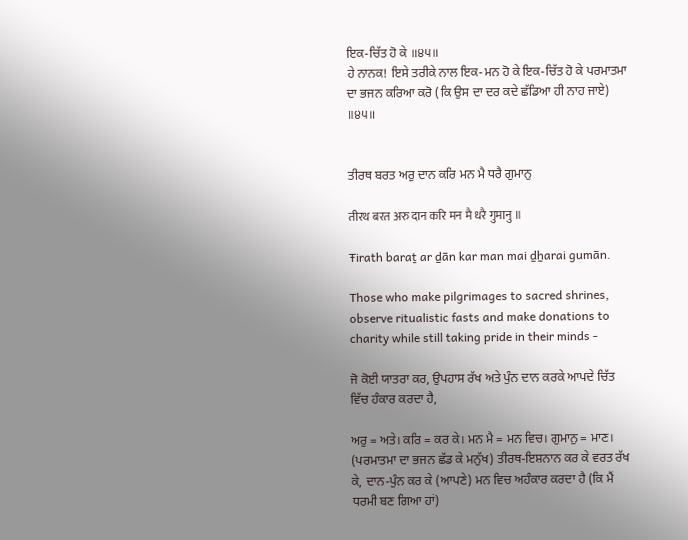ਇਕ-ਚਿੱਤ ਹੋ ਕੇ ॥੪੫॥
ਹੇ ਨਾਨਕ! ਇਸੇ ਤਰੀਕੇ ਨਾਲ ਇਕ-ਮਨ ਹੋ ਕੇ ਇਕ-ਚਿੱਤ ਹੋ ਕੇ ਪਰਮਾਤਮਾ ਦਾ ਭਜਨ ਕਰਿਆ ਕਰੋ (ਕਿ ਉਸ ਦਾ ਦਰ ਕਦੇ ਛੱਡਿਆ ਹੀ ਨਾਹ ਜਾਏ) ॥੪੫॥


ਤੀਰਥ ਬਰਤ ਅਰੁ ਦਾਨ ਕਰਿ ਮਨ ਮੈ ਧਰੈ ਗੁਮਾਨੁ

तीरथ बरत अरु दान करि मन मै धरै गुमानु ॥

Ŧirath baraṯ ar ḏān kar man mai ḏẖarai gumān.

Those who make pilgrimages to sacred shrines, observe ritualistic fasts and make donations to charity while still taking pride in their minds -

ਜੋ ਕੋਈ ਯਾਤਰਾ ਕਰ, ਉਪਹਾਸ ਰੱਖ ਅਤੇ ਪੁੰਨ ਦਾਨ ਕਰਕੇ ਆਪਦੇ ਚਿੱਤ ਵਿੱਚ ਹੰਕਾਰ ਕਰਦਾ ਹੈ,

ਅਰੁ = ਅਤੇ। ਕਰਿ = ਕਰ ਕੇ। ਮਨ ਮੈ = ਮਨ ਵਿਚ। ਗੁਮਾਨੁ = ਮਾਣ।
(ਪਰਮਾਤਮਾ ਦਾ ਭਜਨ ਛੱਡ ਕੇ ਮਨੁੱਖ) ਤੀਰਥ-ਇਸ਼ਨਾਨ ਕਰ ਕੇ ਵਰਤ ਰੱਖ ਕੇ, ਦਾਨ-ਪੁੰਨ ਕਰ ਕੇ (ਆਪਣੇ) ਮਨ ਵਿਚ ਅਹੰਕਾਰ ਕਰਦਾ ਹੈ (ਕਿ ਮੈਂ ਧਰਮੀ ਬਣ ਗਿਆ ਹਾਂ)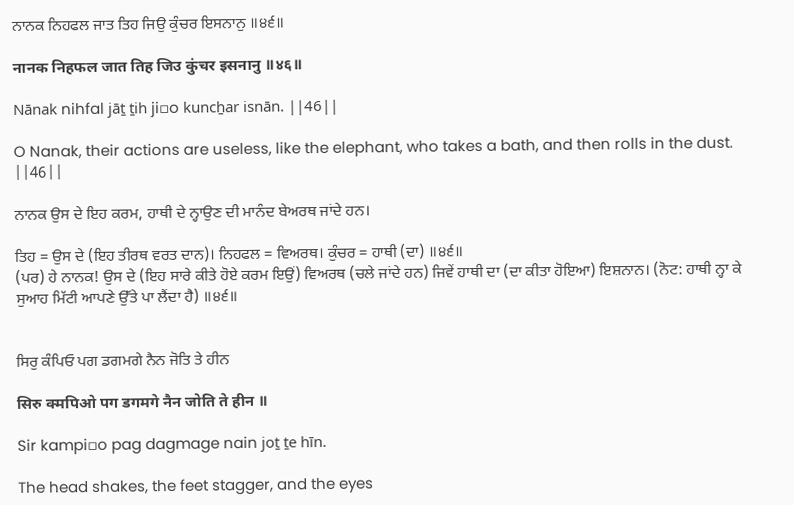ਨਾਨਕ ਨਿਹਫਲ ਜਾਤ ਤਿਹ ਜਿਉ ਕੁੰਚਰ ਇਸਨਾਨੁ ॥੪੬॥

नानक निहफल जात तिह जिउ कुंचर इसनानु ॥४६॥

Nānak nihfal jāṯ ṯih ji▫o kuncẖar isnān. ||46||

O Nanak, their actions are useless, like the elephant, who takes a bath, and then rolls in the dust. ||46||

ਨਾਨਕ ਉਸ ਦੇ ਇਹ ਕਰਮ, ਹਾਥੀ ਦੇ ਨ੍ਹਾਉਣ ਦੀ ਮਾਨੰਦ ਬੇਅਰਥ ਜਾਂਦੇ ਹਨ।

ਤਿਹ = ਉਸ ਦੇ (ਇਹ ਤੀਰਥ ਵਰਤ ਦਾਨ)। ਨਿਹਫਲ = ਵਿਅਰਥ। ਕੁੰਚਰ = ਹਾਥੀ (ਦਾ) ॥੪੬॥
(ਪਰ) ਹੇ ਨਾਨਕ! ਉਸ ਦੇ (ਇਹ ਸਾਰੇ ਕੀਤੇ ਹੋਏ ਕਰਮ ਇਉਂ) ਵਿਅਰਥ (ਚਲੇ ਜਾਂਦੇ ਹਨ) ਜਿਵੇਂ ਹਾਥੀ ਦਾ (ਦਾ ਕੀਤਾ ਹੋਇਆ) ਇਸ਼ਨਾਨ। (ਨੋਟ: ਹਾਥੀ ਨ੍ਹਾ ਕੇ ਸੁਆਹ ਮਿੱਟੀ ਆਪਣੇ ਉੱਤੇ ਪਾ ਲੈਂਦਾ ਹੈ) ॥੪੬॥


ਸਿਰੁ ਕੰਪਿਓ ਪਗ ਡਗਮਗੇ ਨੈਨ ਜੋਤਿ ਤੇ ਹੀਨ

सिरु क्मपिओ पग डगमगे नैन जोति ते हीन ॥

Sir kampi▫o pag dagmage nain joṯ ṯe hīn.

The head shakes, the feet stagger, and the eyes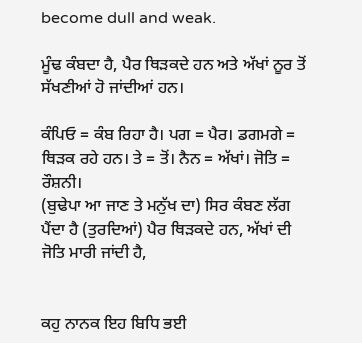become dull and weak.

ਮੂੰਢ ਕੰਬਦਾ ਹੈ, ਪੈਰ ਥਿੜਕਦੇ ਹਨ ਅਤੇ ਅੱਖਾਂ ਨੂਰ ਤੋਂ ਸੱਖਣੀਆਂ ਹੋ ਜਾਂਦੀਆਂ ਹਨ।

ਕੰਪਿਓ = ਕੰਬ ਰਿਹਾ ਹੈ। ਪਗ = ਪੈਰ। ਡਗਮਗੇ = ਥਿੜਕ ਰਹੇ ਹਨ। ਤੇ = ਤੋਂ। ਨੈਨ = ਅੱਖਾਂ। ਜੋਤਿ = ਰੌਸ਼ਨੀ।
(ਬੁਢੇਪਾ ਆ ਜਾਣ ਤੇ ਮਨੁੱਖ ਦਾ) ਸਿਰ ਕੰਬਣ ਲੱਗ ਪੈਂਦਾ ਹੈ (ਤੁਰਦਿਆਂ) ਪੈਰ ਥਿੜਕਦੇ ਹਨ, ਅੱਖਾਂ ਦੀ ਜੋਤਿ ਮਾਰੀ ਜਾਂਦੀ ਹੈ,


ਕਹੁ ਨਾਨਕ ਇਹ ਬਿਧਿ ਭਈ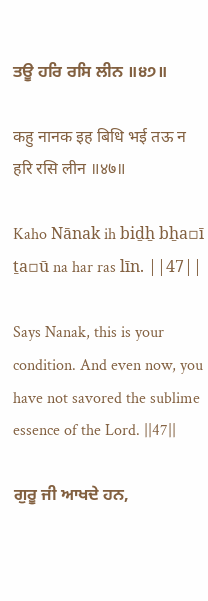ਤਊ ਹਰਿ ਰਸਿ ਲੀਨ ॥੪੭॥

कहु नानक इह बिधि भई तऊ न हरि रसि लीन ॥४७॥

Kaho Nānak ih biḏẖ bẖa▫ī ṯa▫ū na har ras līn. ||47||

Says Nanak, this is your condition. And even now, you have not savored the sublime essence of the Lord. ||47||

ਗੁਰੂ ਜੀ ਆਖਦੇ ਹਨ,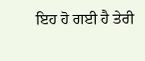ਇਹ ਹੋ ਗਈ ਹੈ ਤੇਰੀ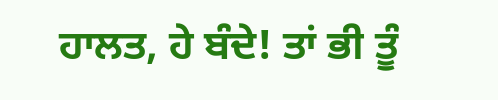ਹਾਲਤ, ਹੇ ਬੰਦੇ! ਤਾਂ ਭੀ ਤੂੰ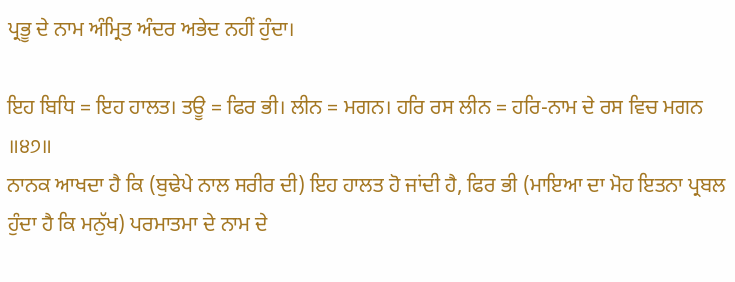ਪ੍ਰਭੂ ਦੇ ਨਾਮ ਅੰਮ੍ਰਿਤ ਅੰਦਰ ਅਭੇਦ ਨਹੀਂ ਹੁੰਦਾ।

ਇਹ ਬਿਧਿ = ਇਹ ਹਾਲਤ। ਤਊ = ਫਿਰ ਭੀ। ਲੀਨ = ਮਗਨ। ਹਰਿ ਰਸ ਲੀਨ = ਹਰਿ-ਨਾਮ ਦੇ ਰਸ ਵਿਚ ਮਗਨ ॥੪੭॥
ਨਾਨਕ ਆਖਦਾ ਹੈ ਕਿ (ਬੁਢੇਪੇ ਨਾਲ ਸਰੀਰ ਦੀ) ਇਹ ਹਾਲਤ ਹੋ ਜਾਂਦੀ ਹੈ, ਫਿਰ ਭੀ (ਮਾਇਆ ਦਾ ਮੋਹ ਇਤਨਾ ਪ੍ਰਬਲ ਹੁੰਦਾ ਹੈ ਕਿ ਮਨੁੱਖ) ਪਰਮਾਤਮਾ ਦੇ ਨਾਮ ਦੇ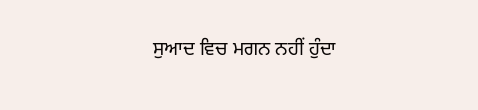ਸੁਆਦ ਵਿਚ ਮਗਨ ਨਹੀਂ ਹੁੰਦਾ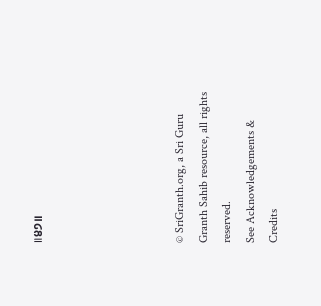॥੪੭॥





© SriGranth.org, a Sri Guru Granth Sahib resource, all rights reserved.
See Acknowledgements & Credits